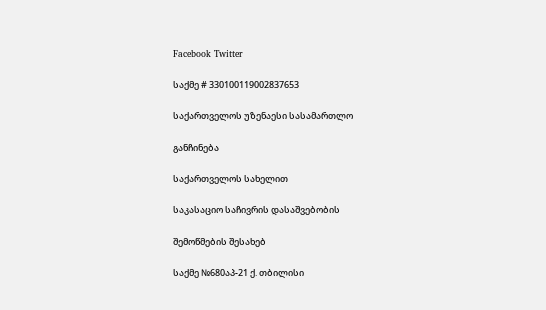Facebook Twitter

საქმე # 330100119002837653

საქართველოს უზენაესი სასამართლო

განჩინება

საქართველოს სახელით

საკასაციო საჩივრის დასაშვებობის

შემოწმების შესახებ

საქმე №680აპ-21 ქ. თბილისი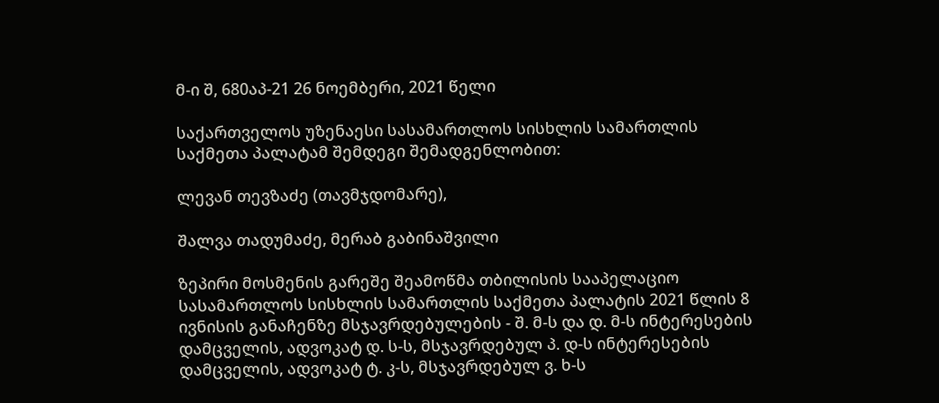მ-ი შ, 680აპ-21 26 ნოემბერი, 2021 წელი

საქართველოს უზენაესი სასამართლოს სისხლის სამართლის საქმეთა პალატამ შემდეგი შემადგენლობით:

ლევან თევზაძე (თავმჯდომარე),

შალვა თადუმაძე, მერაბ გაბინაშვილი

ზეპირი მოსმენის გარეშე შეამოწმა თბილისის სააპელაციო სასამართლოს სისხლის სამართლის საქმეთა პალატის 2021 წლის 8 ივნისის განაჩენზე მსჯავრდებულების - შ. მ-ს და დ. მ-ს ინტერესების დამცველის, ადვოკატ დ. ს-ს, მსჯავრდებულ პ. დ-ს ინტერესების დამცველის, ადვოკატ ტ. კ-ს, მსჯავრდებულ ვ. ხ-ს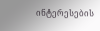ინტერესების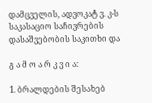დამცველის, ადვოკატ ვ. კ-ს საკასაციო საჩივრების დასაშვებობის საკითხი და

გ ა მ ო ა რ კ ვ ი ა:

1. ბრალდების შესახებ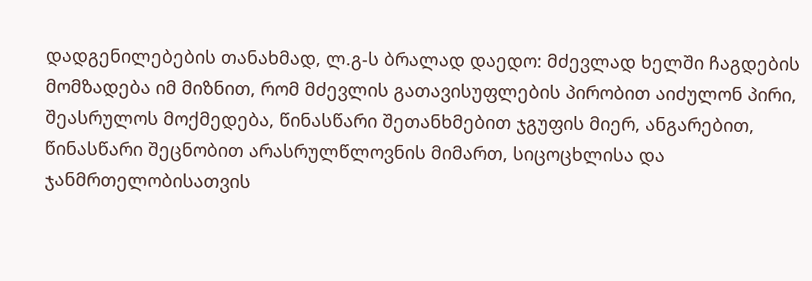დადგენილებების თანახმად, ლ.გ-ს ბრალად დაედო: მძევლად ხელში ჩაგდების მომზადება იმ მიზნით, რომ მძევლის გათავისუფლების პირობით აიძულონ პირი, შეასრულოს მოქმედება, წინასწარი შეთანხმებით ჯგუფის მიერ, ანგარებით, წინასწარი შეცნობით არასრულწლოვნის მიმართ, სიცოცხლისა და ჯანმრთელობისათვის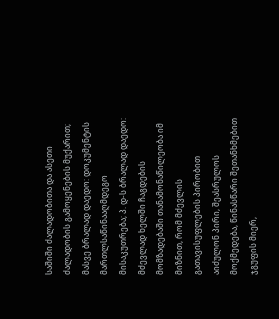საშიში ძალადობითა და ასეთი ძალადობის გამოყენების მუქარით; მასვე ბრალად დაედო: დოკუმენტის მართლსაწინააღმდეგო მისაკუთრება; პ. დ-ს ბრალად დაედო: მძევლად ხელში ჩაგდების მომზადებაში თანამონაწილეობა იმ მიზნით, რომ მძევლის გათავისუფლების პირობით აიძულონ პირი, შეასრულოს მოქმედება, წინასწარი შეთანხმებით ჯგუფის მიერ,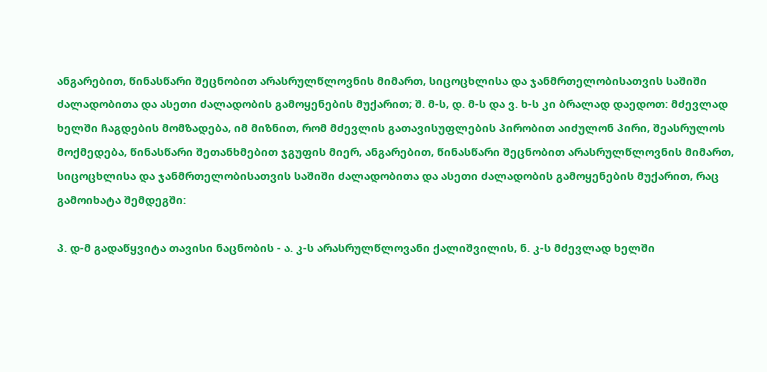ანგარებით, წინასწარი შეცნობით არასრულწლოვნის მიმართ, სიცოცხლისა და ჯანმრთელობისათვის საშიში ძალადობითა და ასეთი ძალადობის გამოყენების მუქარით; შ. მ-ს, დ. მ-ს და ვ. ხ-ს კი ბრალად დაედოთ: მძევლად ხელში ჩაგდების მომზადება, იმ მიზნით, რომ მძევლის გათავისუფლების პირობით აიძულონ პირი, შეასრულოს მოქმედება, წინასწარი შეთანხმებით ჯგუფის მიერ, ანგარებით, წინასწარი შეცნობით არასრულწლოვნის მიმართ, სიცოცხლისა და ჯანმრთელობისათვის საშიში ძალადობითა და ასეთი ძალადობის გამოყენების მუქარით, რაც გამოიხატა შემდეგში:

პ. დ-მ გადაწყვიტა თავისი ნაცნობის - ა. კ-ს არასრულწლოვანი ქალიშვილის, ნ. კ-ს მძევლად ხელში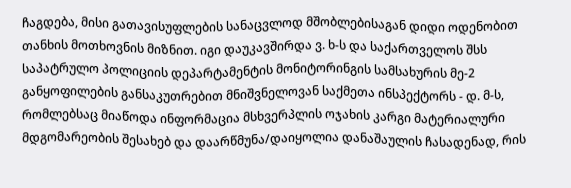ჩაგდება, მისი გათავისუფლების სანაცვლოდ მშობლებისაგან დიდი ოდენობით თანხის მოთხოვნის მიზნით. იგი დაუკავშირდა ვ. ხ-ს და საქართველოს შსს საპატრულო პოლიციის დეპარტამენტის მონიტორინგის სამსახურის მე-2 განყოფილების განსაკუთრებით მნიშვნელოვან საქმეთა ინსპექტორს - დ. მ-ს, რომლებსაც მიაწოდა ინფორმაცია მსხვერპლის ოჯახის კარგი მატერიალური მდგომარეობის შესახებ და დაარწმუნა/დაიყოლია დანაშაულის ჩასადენად, რის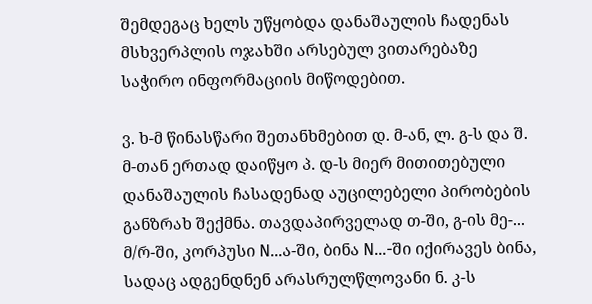შემდეგაც ხელს უწყობდა დანაშაულის ჩადენას მსხვერპლის ოჯახში არსებულ ვითარებაზე საჭირო ინფორმაციის მიწოდებით.

ვ. ხ-მ წინასწარი შეთანხმებით დ. მ-ან, ლ. გ-ს და შ. მ-თან ერთად დაიწყო პ. დ-ს მიერ მითითებული დანაშაულის ჩასადენად აუცილებელი პირობების განზრახ შექმნა. თავდაპირველად თ-ში, გ-ის მე-... მ/რ-ში, კორპუსი N...ა-ში, ბინა N...-ში იქირავეს ბინა, სადაც ადგენდნენ არასრულწლოვანი ნ. კ-ს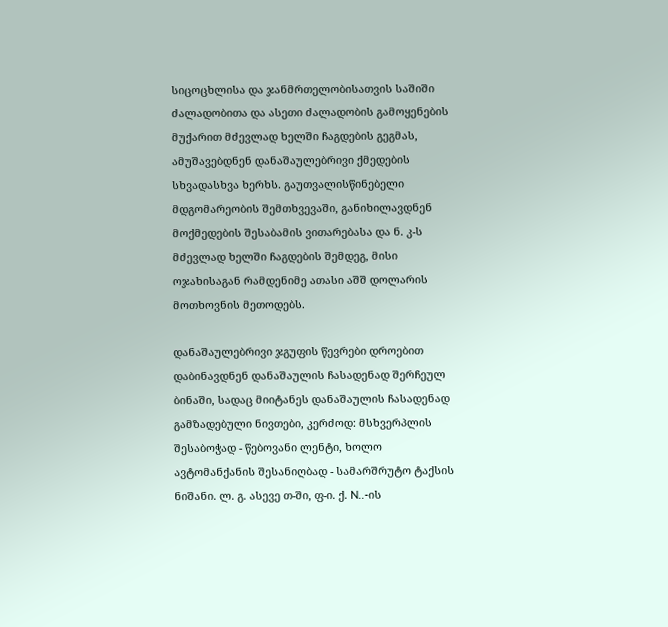სიცოცხლისა და ჯანმრთელობისათვის საშიში ძალადობითა და ასეთი ძალადობის გამოყენების მუქარით მძევლად ხელში ჩაგდების გეგმას, ამუშავებდნენ დანაშაულებრივი ქმედების სხვადასხვა ხერხს. გაუთვალისწინებელი მდგომარეობის შემთხვევაში, განიხილავდნენ მოქმედების შესაბამის ვითარებასა და ნ. კ-ს მძევლად ხელში ჩაგდების შემდეგ, მისი ოჯახისაგან რამდენიმე ათასი აშშ დოლარის მოთხოვნის მეთოდებს.

დანაშაულებრივი ჯგუფის წევრები დროებით დაბინავდნენ დანაშაულის ჩასადენად შერჩეულ ბინაში, სადაც მიიტანეს დანაშაულის ჩასადენად გამზადებული ნივთები, კერძოდ: მსხვერპლის შესაბოჭად - წებოვანი ლენტი, ხოლო ავტომანქანის შესანიღბად - სამარშრუტო ტაქსის ნიშანი. ლ. გ. ასევე თ-ში, ფ-ი. ქ. N..-ის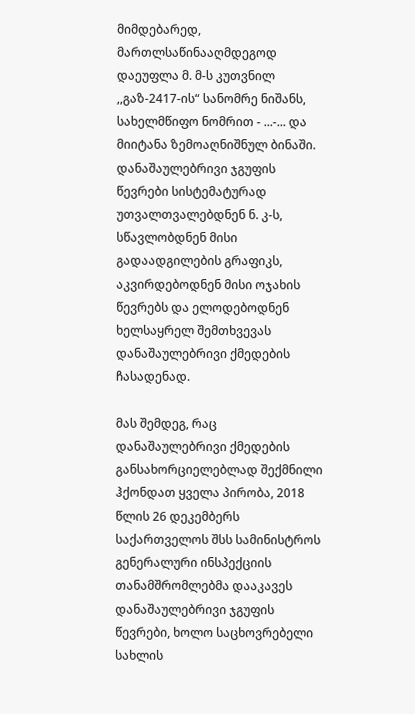მიმდებარედ, მართლსაწინააღმდეგოდ დაეუფლა მ. მ-ს კუთვნილ ,,გაზ-2417-ის“ სანომრე ნიშანს, სახელმწიფო ნომრით - ...-... და მიიტანა ზემოაღნიშნულ ბინაში. დანაშაულებრივი ჯგუფის წევრები სისტემატურად უთვალთვალებდნენ ნ. კ-ს, სწავლობდნენ მისი გადაადგილების გრაფიკს, აკვირდებოდნენ მისი ოჯახის წევრებს და ელოდებოდნენ ხელსაყრელ შემთხვევას დანაშაულებრივი ქმედების ჩასადენად.

მას შემდეგ, რაც დანაშაულებრივი ქმედების განსახორციელებლად შექმნილი ჰქონდათ ყველა პირობა, 2018 წლის 26 დეკემბერს საქართველოს შსს სამინისტროს გენერალური ინსპექციის თანამშრომლებმა დააკავეს დანაშაულებრივი ჯგუფის წევრები, ხოლო საცხოვრებელი სახლის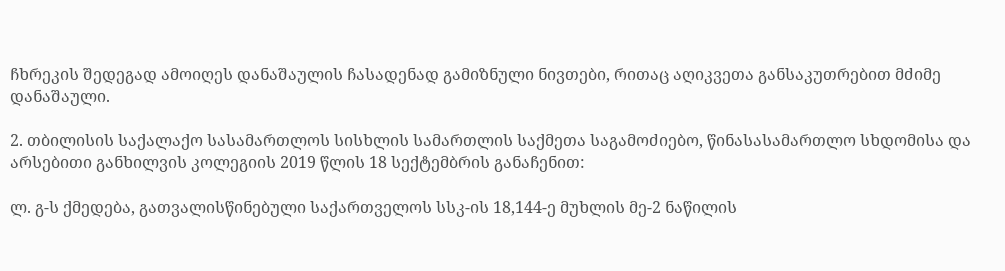ჩხრეკის შედეგად ამოიღეს დანაშაულის ჩასადენად გამიზნული ნივთები, რითაც აღიკვეთა განსაკუთრებით მძიმე დანაშაული.

2. თბილისის საქალაქო სასამართლოს სისხლის სამართლის საქმეთა საგამოძიებო, წინასასამართლო სხდომისა და არსებითი განხილვის კოლეგიის 2019 წლის 18 სექტემბრის განაჩენით:

ლ. გ-ს ქმედება, გათვალისწინებული საქართველოს სსკ-ის 18,144-ე მუხლის მე-2 ნაწილის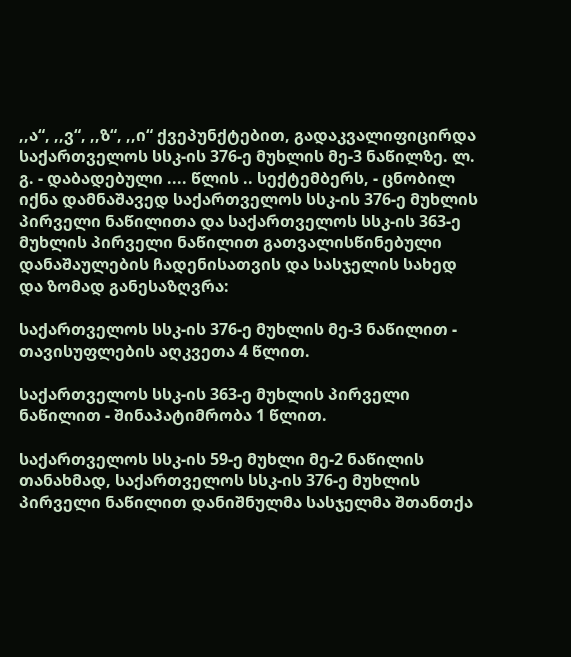,,ა“, ,,ვ“, ,,ზ“, ,,ი“ ქვეპუნქტებით, გადაკვალიფიცირდა საქართველოს სსკ-ის 376-ე მუხლის მე-3 ნაწილზე. ლ. გ. - დაბადებული .... წლის .. სექტემბერს, - ცნობილ იქნა დამნაშავედ საქართველოს სსკ-ის 376-ე მუხლის პირველი ნაწილითა და საქართველოს სსკ-ის 363-ე მუხლის პირველი ნაწილით გათვალისწინებული დანაშაულების ჩადენისათვის და სასჯელის სახედ და ზომად განესაზღვრა:

საქართველოს სსკ-ის 376-ე მუხლის მე-3 ნაწილით - თავისუფლების აღკვეთა 4 წლით.

საქართველოს სსკ-ის 363-ე მუხლის პირველი ნაწილით - შინაპატიმრობა 1 წლით.

საქართველოს სსკ-ის 59-ე მუხლი მე-2 ნაწილის თანახმად, საქართველოს სსკ-ის 376-ე მუხლის პირველი ნაწილით დანიშნულმა სასჯელმა შთანთქა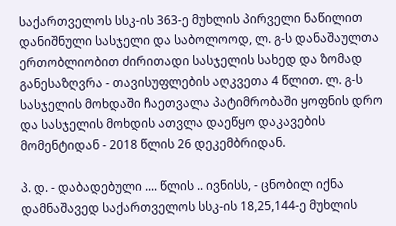საქართველოს სსკ-ის 363-ე მუხლის პირველი ნაწილით დანიშნული სასჯელი და საბოლოოდ, ლ. გ-ს დანაშაულთა ერთობლიობით ძირითადი სასჯელის სახედ და ზომად განესაზღვრა - თავისუფლების აღკვეთა 4 წლით. ლ. გ-ს სასჯელის მოხდაში ჩაეთვალა პატიმრობაში ყოფნის დრო და სასჯელის მოხდის ათვლა დაეწყო დაკავების მომენტიდან - 2018 წლის 26 დეკემბრიდან.

პ. დ. - დაბადებული .... წლის .. ივნისს, - ცნობილ იქნა დამნაშავედ საქართველოს სსკ-ის 18,25,144-ე მუხლის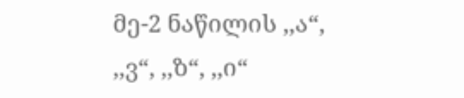მე-2 ნაწილის ,,ა“, ,,ვ“, ,,ზ“, ,,ი“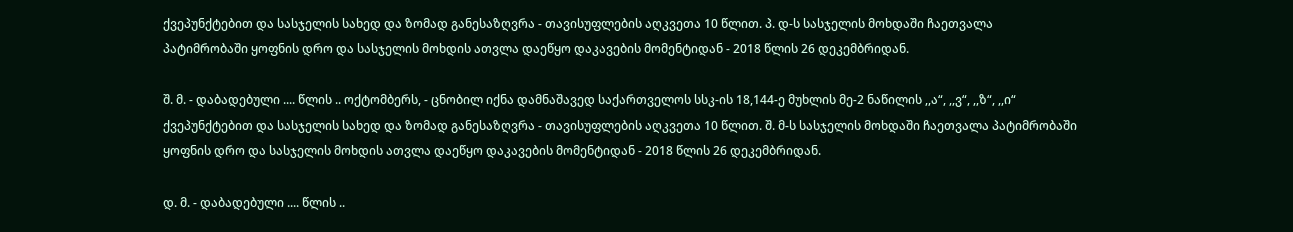ქვეპუნქტებით და სასჯელის სახედ და ზომად განესაზღვრა - თავისუფლების აღკვეთა 10 წლით. პ. დ-ს სასჯელის მოხდაში ჩაეთვალა პატიმრობაში ყოფნის დრო და სასჯელის მოხდის ათვლა დაეწყო დაკავების მომენტიდან - 2018 წლის 26 დეკემბრიდან.

შ. მ. - დაბადებული .... წლის .. ოქტომბერს, - ცნობილ იქნა დამნაშავედ საქართველოს სსკ-ის 18,144-ე მუხლის მე-2 ნაწილის ,,ა“, ,,ვ“, ,,ზ“, ,,ი“ ქვეპუნქტებით და სასჯელის სახედ და ზომად განესაზღვრა - თავისუფლების აღკვეთა 10 წლით. შ. მ-ს სასჯელის მოხდაში ჩაეთვალა პატიმრობაში ყოფნის დრო და სასჯელის მოხდის ათვლა დაეწყო დაკავების მომენტიდან - 2018 წლის 26 დეკემბრიდან.

დ. მ. - დაბადებული .... წლის ..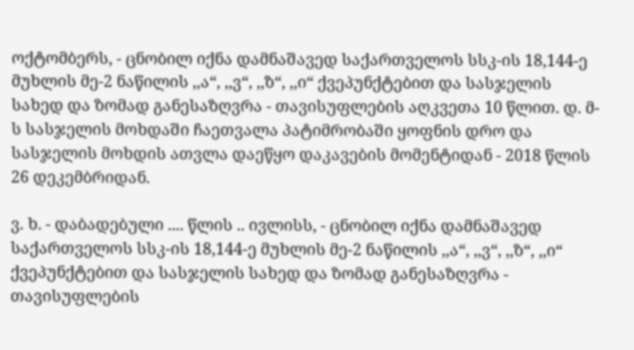ოქტომბერს, - ცნობილ იქნა დამნაშავედ საქართველოს სსკ-ის 18,144-ე მუხლის მე-2 ნაწილის ,,ა“, ,,ვ“, ,,ზ“, ,,ი“ ქვეპუნქტებით და სასჯელის სახედ და ზომად განესაზღვრა - თავისუფლების აღკვეთა 10 წლით. დ. მ-ს სასჯელის მოხდაში ჩაეთვალა პატიმრობაში ყოფნის დრო და სასჯელის მოხდის ათვლა დაეწყო დაკავების მომენტიდან - 2018 წლის 26 დეკემბრიდან.

ვ. ხ. - დაბადებული .... წლის .. ივლისს, - ცნობილ იქნა დამნაშავედ საქართველოს სსკ-ის 18,144-ე მუხლის მე-2 ნაწილის ,,ა“, ,,ვ“, ,,ზ“, ,,ი“ ქვეპუნქტებით და სასჯელის სახედ და ზომად განესაზღვრა - თავისუფლების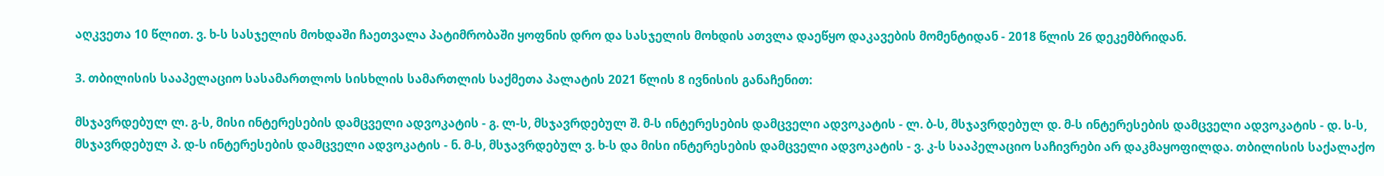აღკვეთა 10 წლით. ვ. ხ-ს სასჯელის მოხდაში ჩაეთვალა პატიმრობაში ყოფნის დრო და სასჯელის მოხდის ათვლა დაეწყო დაკავების მომენტიდან - 2018 წლის 26 დეკემბრიდან.

3. თბილისის სააპელაციო სასამართლოს სისხლის სამართლის საქმეთა პალატის 2021 წლის 8 ივნისის განაჩენით:

მსჯავრდებულ ლ. გ-ს, მისი ინტერესების დამცველი ადვოკატის - გ. ლ-ს, მსჯავრდებულ შ. მ-ს ინტერესების დამცველი ადვოკატის - ლ. ბ-ს, მსჯავრდებულ დ. მ-ს ინტერესების დამცველი ადვოკატის - დ. ს-ს, მსჯავრდებულ პ. დ-ს ინტერესების დამცველი ადვოკატის - ნ. მ-ს, მსჯავრდებულ ვ. ხ-ს და მისი ინტერესების დამცველი ადვოკატის - ვ. კ-ს სააპელაციო საჩივრები არ დაკმაყოფილდა. თბილისის საქალაქო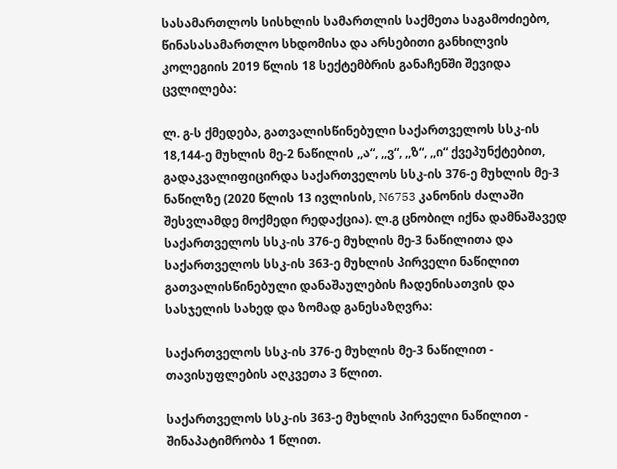სასამართლოს სისხლის სამართლის საქმეთა საგამოძიებო, წინასასამართლო სხდომისა და არსებითი განხილვის კოლეგიის 2019 წლის 18 სექტემბრის განაჩენში შევიდა ცვლილება:

ლ. გ-ს ქმედება, გათვალისწინებული საქართველოს სსკ-ის 18,144-ე მუხლის მე-2 ნაწილის ,,ა“, ,,ვ“, ,,ზ“, ,,ი“ ქვეპუნქტებით, გადაკვალიფიცირდა საქართველოს სსკ-ის 376-ე მუხლის მე-3 ნაწილზე (2020 წლის 13 ივლისის, N6753 კანონის ძალაში შესვლამდე მოქმედი რედაქცია). ლ.გ ცნობილ იქნა დამნაშავედ საქართველოს სსკ-ის 376-ე მუხლის მე-3 ნაწილითა და საქართველოს სსკ-ის 363-ე მუხლის პირველი ნაწილით გათვალისწინებული დანაშაულების ჩადენისათვის და სასჯელის სახედ და ზომად განესაზღვრა:

საქართველოს სსკ-ის 376-ე მუხლის მე-3 ნაწილით - თავისუფლების აღკვეთა 3 წლით.

საქართველოს სსკ-ის 363-ე მუხლის პირველი ნაწილით - შინაპატიმრობა 1 წლით.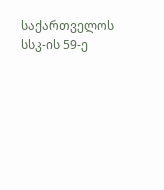საქართველოს სსკ-ის 59-ე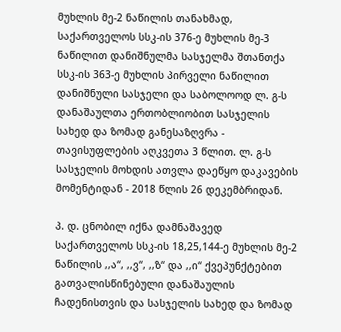მუხლის მე-2 ნაწილის თანახმად, საქართველოს სსკ-ის 376-ე მუხლის მე-3 ნაწილით დანიშნულმა სასჯელმა შთანთქა სსკ-ის 363-ე მუხლის პირველი ნაწილით დანიშნული სასჯელი და საბოლოოდ ლ. გ-ს დანაშაულთა ერთობლიობით სასჯელის სახედ და ზომად განესაზღვრა - თავისუფლების აღკვეთა 3 წლით. ლ. გ-ს სასჯელის მოხდის ათვლა დაეწყო დაკავების მომენტიდან - 2018 წლის 26 დეკემბრიდან.

პ. დ. ცნობილ იქნა დამნაშავედ საქართველოს სსკ-ის 18,25,144-ე მუხლის მე-2 ნაწილის ,,ა“, ,,ვ“, ,,ზ“ და ,,ი“ ქვეპუნქტებით გათვალისწინებული დანაშაულის ჩადენისთვის და სასჯელის სახედ და ზომად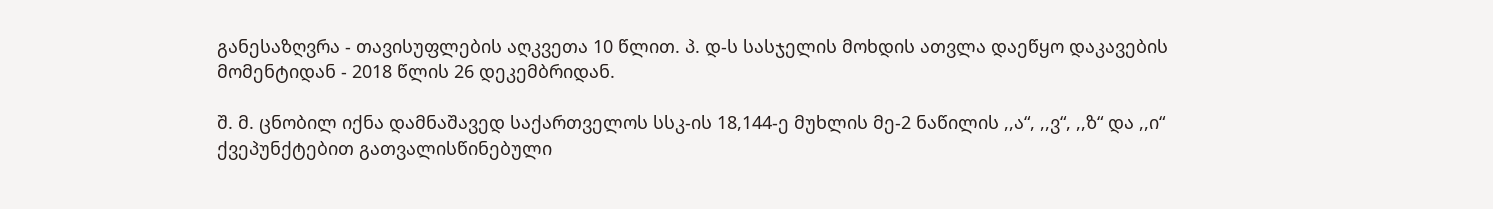განესაზღვრა - თავისუფლების აღკვეთა 10 წლით. პ. დ-ს სასჯელის მოხდის ათვლა დაეწყო დაკავების მომენტიდან - 2018 წლის 26 დეკემბრიდან.

შ. მ. ცნობილ იქნა დამნაშავედ საქართველოს სსკ-ის 18,144-ე მუხლის მე-2 ნაწილის ,,ა“, ,,ვ“, ,,ზ“ და ,,ი“ ქვეპუნქტებით გათვალისწინებული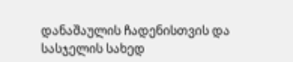დანაშაულის ჩადენისთვის და სასჯელის სახედ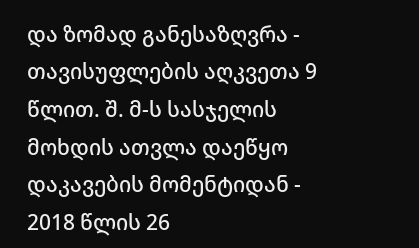და ზომად განესაზღვრა - თავისუფლების აღკვეთა 9 წლით. შ. მ-ს სასჯელის მოხდის ათვლა დაეწყო დაკავების მომენტიდან - 2018 წლის 26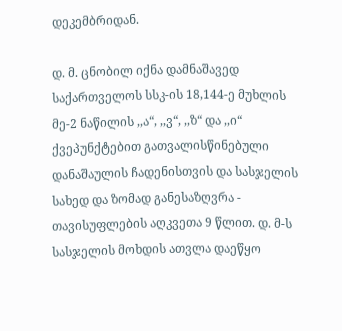დეკემბრიდან.

დ. მ. ცნობილ იქნა დამნაშავედ საქართველოს სსკ-ის 18,144-ე მუხლის მე-2 ნაწილის ,,ა“, ,,ვ“, ,,ზ“ და ,,ი“ ქვეპუნქტებით გათვალისწინებული დანაშაულის ჩადენისთვის და სასჯელის სახედ და ზომად განესაზღვრა - თავისუფლების აღკვეთა 9 წლით. დ. მ-ს სასჯელის მოხდის ათვლა დაეწყო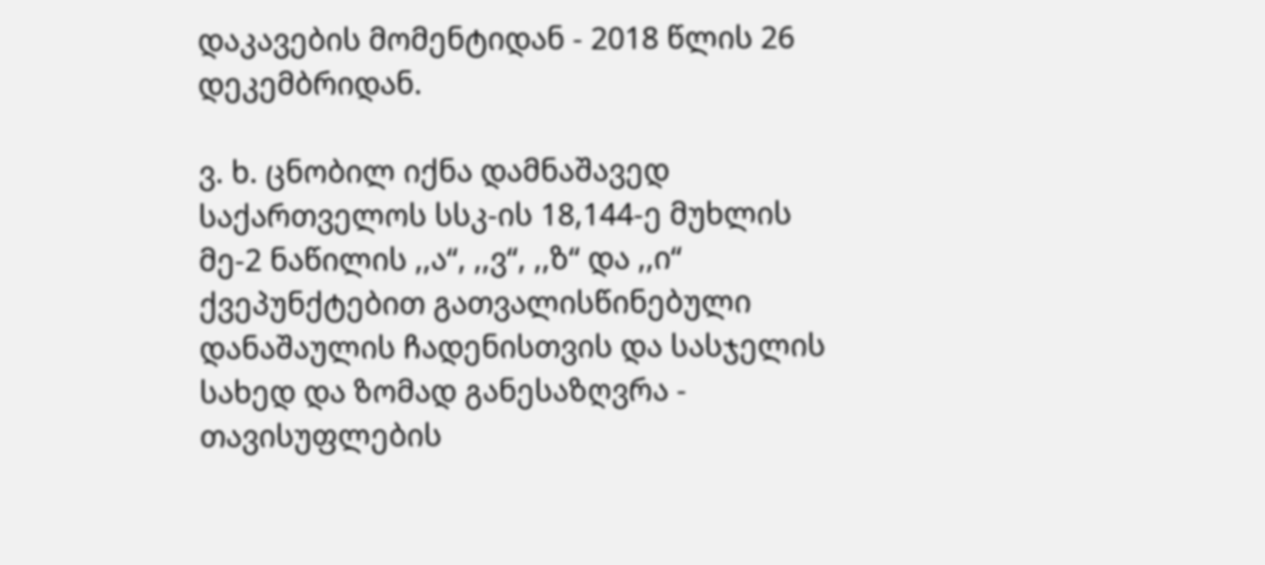დაკავების მომენტიდან - 2018 წლის 26 დეკემბრიდან.

ვ. ხ. ცნობილ იქნა დამნაშავედ საქართველოს სსკ-ის 18,144-ე მუხლის მე-2 ნაწილის ,,ა“, ,,ვ“, ,,ზ“ და ,,ი“ ქვეპუნქტებით გათვალისწინებული დანაშაულის ჩადენისთვის და სასჯელის სახედ და ზომად განესაზღვრა - თავისუფლების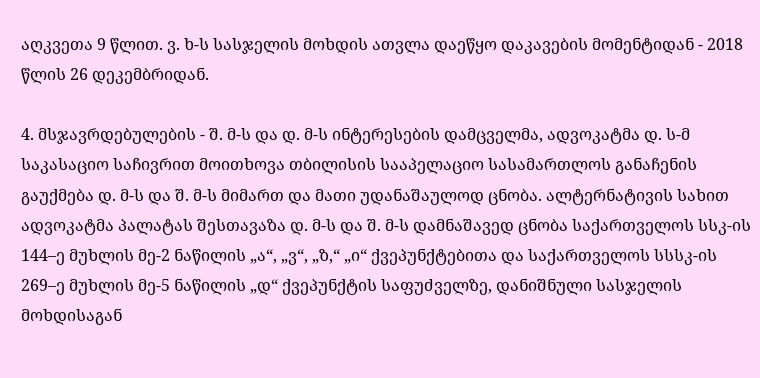აღკვეთა 9 წლით. ვ. ხ-ს სასჯელის მოხდის ათვლა დაეწყო დაკავების მომენტიდან - 2018 წლის 26 დეკემბრიდან.

4. მსჯავრდებულების - შ. მ-ს და დ. მ-ს ინტერესების დამცველმა, ადვოკატმა დ. ს-მ საკასაციო საჩივრით მოითხოვა თბილისის სააპელაციო სასამართლოს განაჩენის გაუქმება დ. მ-ს და შ. მ-ს მიმართ და მათი უდანაშაულოდ ცნობა. ალტერნატივის სახით ადვოკატმა პალატას შესთავაზა დ. მ-ს და შ. მ-ს დამნაშავედ ცნობა საქართველოს სსკ-ის 144–ე მუხლის მე-2 ნაწილის „ა“, „ვ“, „ზ,“ „ი“ ქვეპუნქტებითა და საქართველოს სსსკ-ის 269–ე მუხლის მე-5 ნაწილის „დ“ ქვეპუნქტის საფუძველზე, დანიშნული სასჯელის მოხდისაგან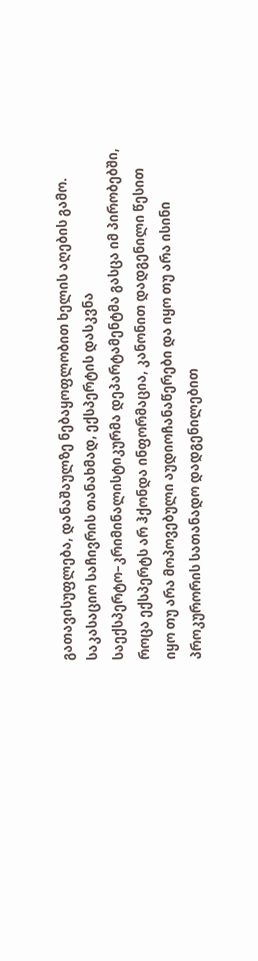გათავისუფლება, დანაშაულზე ნებაყოფლობით ხელის აღების გამო. საკასაციო საჩივრის თანახმად, ექსპერტის დასკვნა საექსპერტო–კრიმინალისტიკურმა დეპარტამენტმა გასცა იმ პირობებში, როცა ექსპერტს არ ჰქონდა ინფორმაცია, კანონით დადგენილი წესით იყო თუ არა მოპოვებული აუდიოჩანაწერები და იყო თუ არა ისინი პროკურორის სათანადო დადგენილებით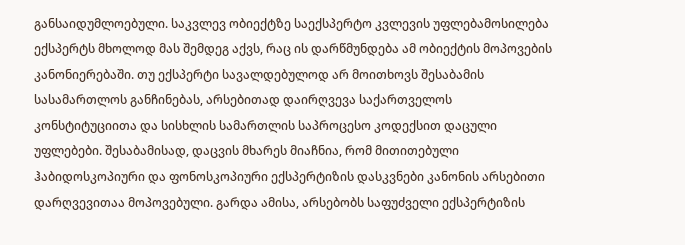განსაიდუმლოებული. საკვლევ ობიექტზე საექსპერტო კვლევის უფლებამოსილება ექსპერტს მხოლოდ მას შემდეგ აქვს, რაც ის დარწმუნდება ამ ობიექტის მოპოვების კანონიერებაში. თუ ექსპერტი სავალდებულოდ არ მოითხოვს შესაბამის სასამართლოს განჩინებას, არსებითად დაირღვევა საქართველოს კონსტიტუციითა და სისხლის სამართლის საპროცესო კოდექსით დაცული უფლებები. შესაბამისად, დაცვის მხარეს მიაჩნია, რომ მითითებული ჰაბიდოსკოპიური და ფონოსკოპიური ექსპერტიზის დასკვნები კანონის არსებითი დარღვევითაა მოპოვებული. გარდა ამისა, არსებობს საფუძველი ექსპერტიზის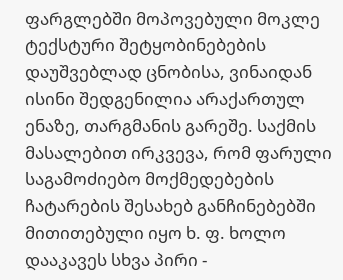ფარგლებში მოპოვებული მოკლე ტექსტური შეტყობინებების დაუშვებლად ცნობისა, ვინაიდან ისინი შედგენილია არაქართულ ენაზე, თარგმანის გარეშე. საქმის მასალებით ირკვევა, რომ ფარული საგამოძიებო მოქმედებების ჩატარების შესახებ განჩინებებში მითითებული იყო ხ. ფ. ხოლო დააკავეს სხვა პირი -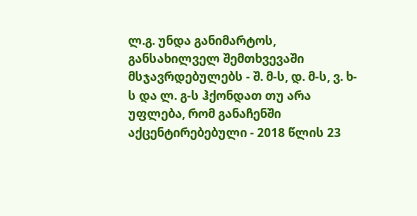ლ.გ. უნდა განიმარტოს, განსახილველ შემთხვევაში მსჯავრდებულებს - შ. მ-ს, დ. მ-ს, ვ. ხ-ს და ლ. გ-ს ჰქონდათ თუ არა უფლება, რომ განაჩენში აქცენტირებებული - 2018 წლის 23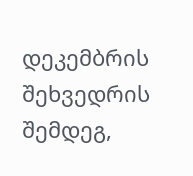დეკემბრის შეხვედრის შემდეგ,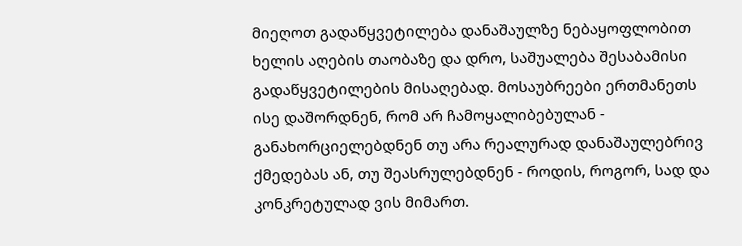მიეღოთ გადაწყვეტილება დანაშაულზე ნებაყოფლობით ხელის აღების თაობაზე და დრო, საშუალება შესაბამისი გადაწყვეტილების მისაღებად. მოსაუბრეები ერთმანეთს ისე დაშორდნენ, რომ არ ჩამოყალიბებულან - განახორციელებდნენ თუ არა რეალურად დანაშაულებრივ ქმედებას ან, თუ შეასრულებდნენ - როდის, როგორ, სად და კონკრეტულად ვის მიმართ.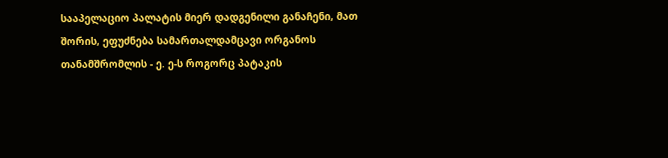სააპელაციო პალატის მიერ დადგენილი განაჩენი, მათ შორის, ეფუძნება სამართალდამცავი ორგანოს თანამშრომლის - ე. ე-ს როგორც პატაკის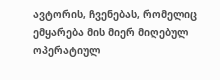ავტორის, ჩვენებას, რომელიც ემყარება მის მიერ მიღებულ ოპერატიულ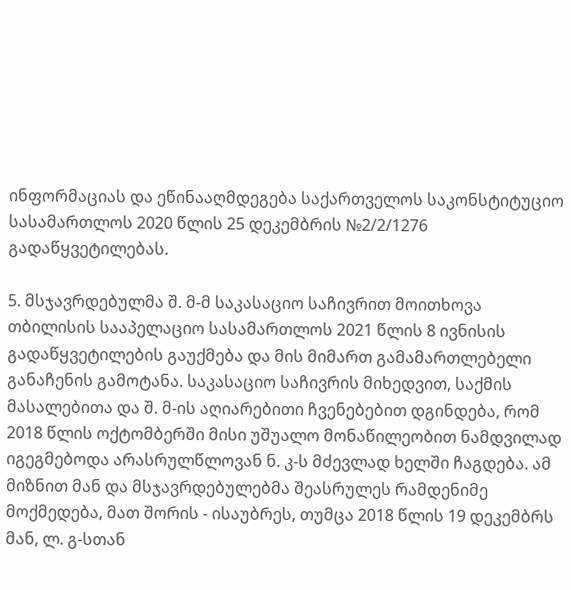ინფორმაციას და ეწინააღმდეგება საქართველოს საკონსტიტუციო სასამართლოს 2020 წლის 25 დეკემბრის №2/2/1276 გადაწყვეტილებას.

5. მსჯავრდებულმა შ. მ-მ საკასაციო საჩივრით მოითხოვა თბილისის სააპელაციო სასამართლოს 2021 წლის 8 ივნისის გადაწყვეტილების გაუქმება და მის მიმართ გამამართლებელი განაჩენის გამოტანა. საკასაციო საჩივრის მიხედვით, საქმის მასალებითა და შ. მ-ის აღიარებითი ჩვენებებით დგინდება, რომ 2018 წლის ოქტომბერში მისი უშუალო მონაწილეობით ნამდვილად იგეგმებოდა არასრულწლოვან ნ. კ-ს მძევლად ხელში ჩაგდება. ამ მიზნით მან და მსჯავრდებულებმა შეასრულეს რამდენიმე მოქმედება, მათ შორის - ისაუბრეს, თუმცა 2018 წლის 19 დეკემბრს მან, ლ. გ-სთან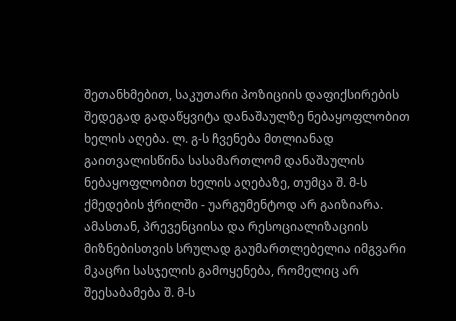შეთანხმებით, საკუთარი პოზიციის დაფიქსირების შედეგად გადაწყვიტა დანაშაულზე ნებაყოფლობით ხელის აღება. ლ. გ-ს ჩვენება მთლიანად გაითვალისწინა სასამართლომ დანაშაულის ნებაყოფლობით ხელის აღებაზე, თუმცა შ. მ-ს ქმედების ჭრილში - უარგუმენტოდ არ გაიზიარა. ამასთან, პრევენციისა და რესოციალიზაციის მიზნებისთვის სრულად გაუმართლებელია იმგვარი მკაცრი სასჯელის გამოყენება, რომელიც არ შეესაბამება შ. მ-ს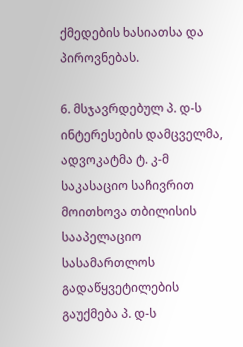ქმედების ხასიათსა და პიროვნებას.

6. მსჯავრდებულ პ. დ-ს ინტერესების დამცველმა, ადვოკატმა ტ. კ-მ საკასაციო საჩივრით მოითხოვა თბილისის სააპელაციო სასამართლოს გადაწყვეტილების გაუქმება პ. დ-ს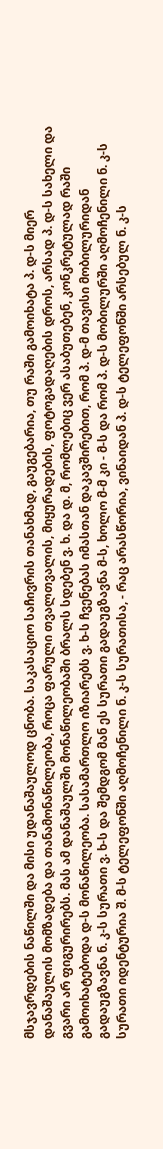მსჯავრდების ნაწილში და მისი უდანაშაულოდ ცნობა. საკასაციო საჩივრის თანახმად, გაუგებარია, თუ რაში გამოიხატა პ. დ-ს მიერ დანაშაულის მომზადება და თანამონაწილეობა, როცა ფარული თვალთვალის, მიყურადების, ფოტოგადაღების დროს, არსად პ. დ-ს სახელი და გვარი არ ფიგურირებს. მას ამ დანაშაულში მონაწილეობაში ბრალს სდებენ ვ. ხ. და დ. მ, რომლებიც ვერ ასაბუთებენ, კონკრეტულად რაში გამოიხატებოდა დ-ს მონაწილეობა. სასამართლო იზიარებს ვ. ხ-ს ჩვენებას იმასთან დაკავშირებით, რომ პ. დ-მ თავისი მობილურიდან გადაუგზავნა ნ. კ-ს სურათი ვ. ხ-ს და შემდგომ მან ეს სურათი გადაუგზავნა მ-ს, ხოლო მ-მ კი - მ-ს და რომ პ. დ-ს მობილურში აღმოჩენილი ნ. კ-ს სურათი იდენტურია შ. მ-ს ტელეფონში აღმოჩენილი ნ. კ-ს სურათისა, - რაც არასწორია, ვინაიდან პ. დ-ს ტელეფონში არსებულ ნ. კ-ს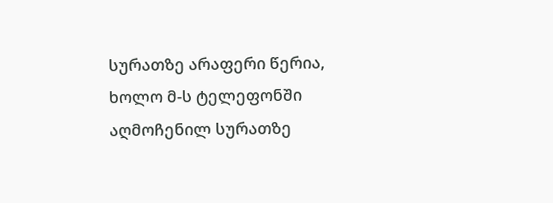სურათზე არაფერი წერია, ხოლო მ-ს ტელეფონში აღმოჩენილ სურათზე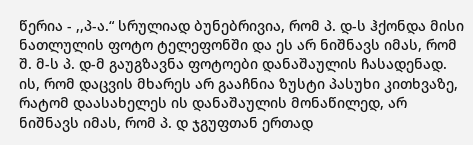წერია - ,,პ-ა.“ სრულიად ბუნებრივია, რომ პ. დ-ს ჰქონდა მისი ნათლულის ფოტო ტელეფონში და ეს არ ნიშნავს იმას, რომ შ. მ-ს პ. დ-მ გაუგზავნა ფოტოები დანაშაულის ჩასადენად. ის, რომ დაცვის მხარეს არ გააჩნია ზუსტი პასუხი კითხვაზე, რატომ დაასახელეს ის დანაშაულის მონაწილედ, არ ნიშნავს იმას, რომ პ. დ ჯგუფთან ერთად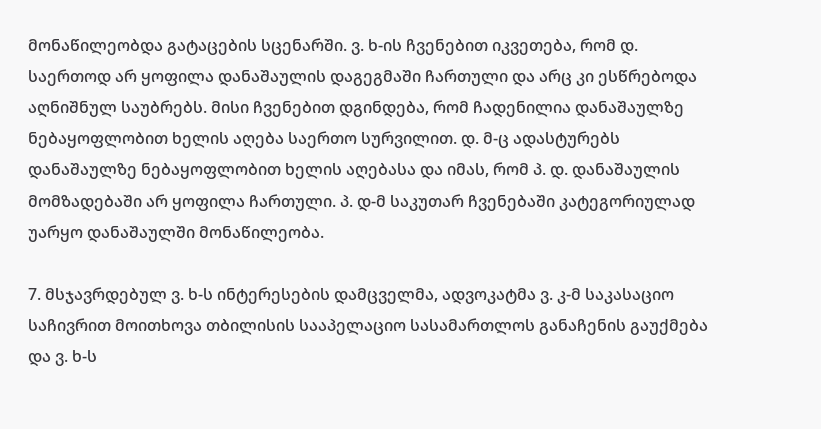მონაწილეობდა გატაცების სცენარში. ვ. ხ-ის ჩვენებით იკვეთება, რომ დ. საერთოდ არ ყოფილა დანაშაულის დაგეგმაში ჩართული და არც კი ესწრებოდა აღნიშნულ საუბრებს. მისი ჩვენებით დგინდება, რომ ჩადენილია დანაშაულზე ნებაყოფლობით ხელის აღება საერთო სურვილით. დ. მ-ც ადასტურებს დანაშაულზე ნებაყოფლობით ხელის აღებასა და იმას, რომ პ. დ. დანაშაულის მომზადებაში არ ყოფილა ჩართული. პ. დ-მ საკუთარ ჩვენებაში კატეგორიულად უარყო დანაშაულში მონაწილეობა.

7. მსჯავრდებულ ვ. ხ-ს ინტერესების დამცველმა, ადვოკატმა ვ. კ-მ საკასაციო საჩივრით მოითხოვა თბილისის სააპელაციო სასამართლოს განაჩენის გაუქმება და ვ. ხ-ს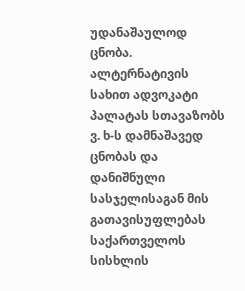უდანაშაულოდ ცნობა. ალტერნატივის სახით ადვოკატი პალატას სთავაზობს ვ. ხ-ს დამნაშავედ ცნობას და დანიშნული სასჯელისაგან მის გათავისუფლებას საქართველოს სისხლის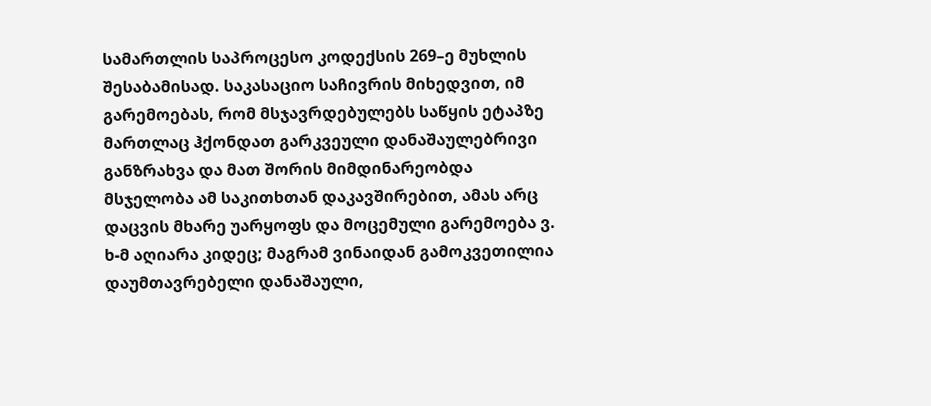სამართლის საპროცესო კოდექსის 269–ე მუხლის შესაბამისად. საკასაციო საჩივრის მიხედვით, იმ გარემოებას, რომ მსჯავრდებულებს საწყის ეტაპზე მართლაც ჰქონდათ გარკვეული დანაშაულებრივი განზრახვა და მათ შორის მიმდინარეობდა მსჯელობა ამ საკითხთან დაკავშირებით, ამას არც დაცვის მხარე უარყოფს და მოცემული გარემოება ვ. ხ-მ აღიარა კიდეც; მაგრამ ვინაიდან გამოკვეთილია დაუმთავრებელი დანაშაული,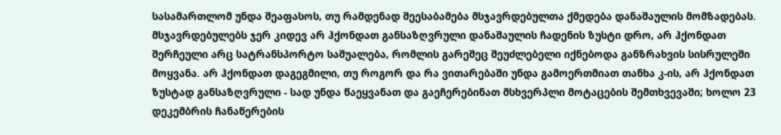სასამართლომ უნდა შეაფასოს, თუ რამდენად შეესაბამება მსჯავრდებულთა ქმედება დანაშაულის მომზადებას. მსჯავრდებულებს ჯერ კიდევ არ ჰქონდათ განსაზღვრული დანაშაულის ჩადენის ზუსტი დრო, არ ჰქონდათ შერჩეული არც სატრანსპორტო საშუალება, რომლის გარეშეც შეუძლებელი იქნებოდა განზრახვის სისრულეში მოყვანა. არ ჰქონდათ დაგეგმილი, თუ როგორ და რა ვითარებაში უნდა გამოერთმიათ თანხა კ-ის, არ ჰქონდათ ზუსტად განსაზღვრული - სად უნდა წაეყვანათ და გაეჩერებინათ მსხვერპლი მოტაცების შემთხვევაში; ხოლო 23 დეკემბრის ჩანაწერების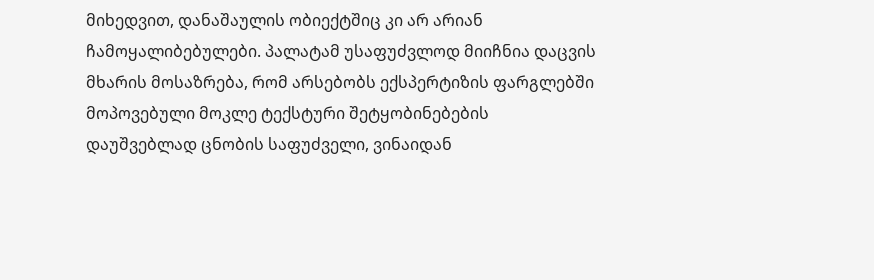მიხედვით, დანაშაულის ობიექტშიც კი არ არიან ჩამოყალიბებულები. პალატამ უსაფუძვლოდ მიიჩნია დაცვის მხარის მოსაზრება, რომ არსებობს ექსპერტიზის ფარგლებში მოპოვებული მოკლე ტექსტური შეტყობინებების დაუშვებლად ცნობის საფუძველი, ვინაიდან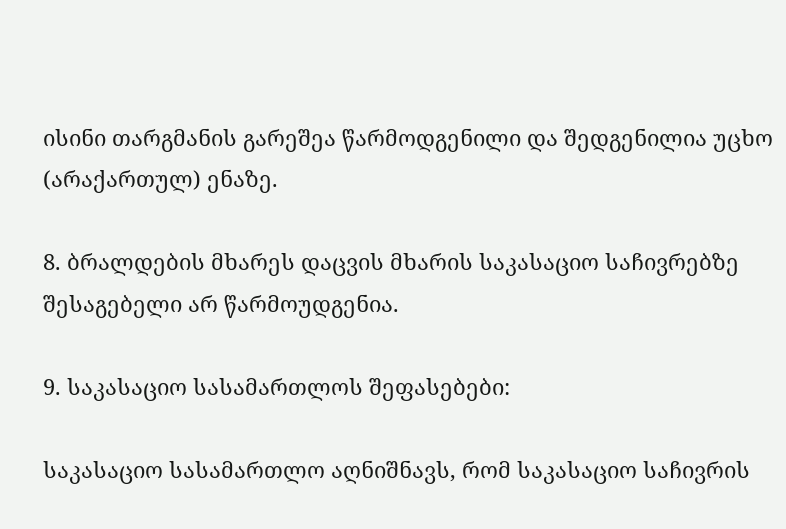ისინი თარგმანის გარეშეა წარმოდგენილი და შედგენილია უცხო (არაქართულ) ენაზე.

8. ბრალდების მხარეს დაცვის მხარის საკასაციო საჩივრებზე შესაგებელი არ წარმოუდგენია.

9. საკასაციო სასამართლოს შეფასებები:

საკასაციო სასამართლო აღნიშნავს, რომ საკასაციო საჩივრის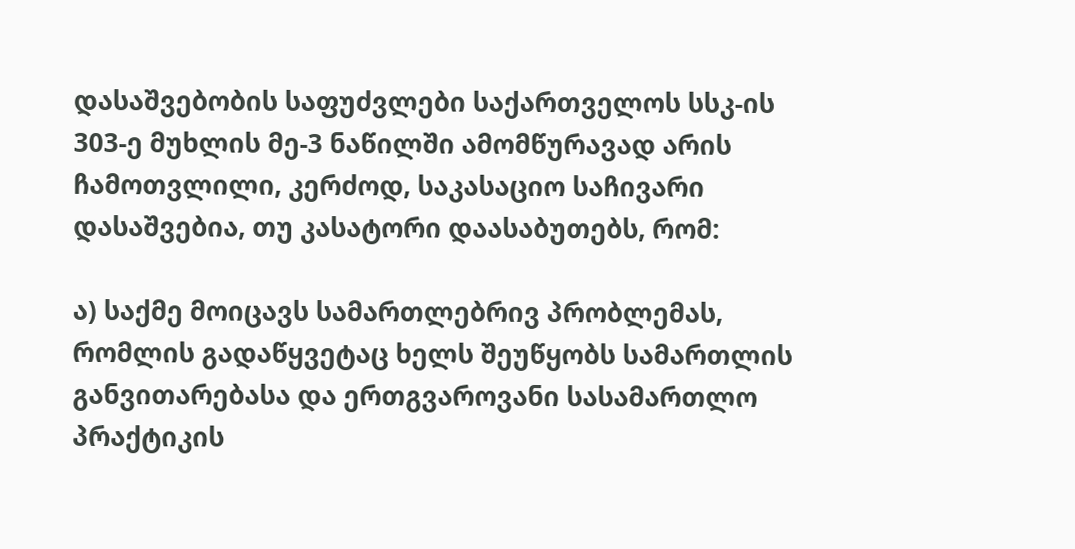დასაშვებობის საფუძვლები საქართველოს სსკ-ის 303-ე მუხლის მე-3 ნაწილში ამომწურავად არის ჩამოთვლილი, კერძოდ, საკასაციო საჩივარი დასაშვებია, თუ კასატორი დაასაბუთებს, რომ:

ა) საქმე მოიცავს სამართლებრივ პრობლემას, რომლის გადაწყვეტაც ხელს შეუწყობს სამართლის განვითარებასა და ერთგვაროვანი სასამართლო პრაქტიკის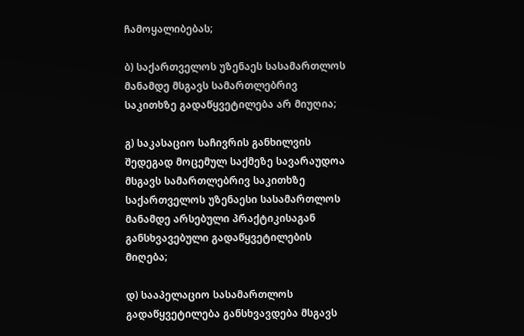ჩამოყალიბებას;

ბ) საქართველოს უზენაეს სასამართლოს მანამდე მსგავს სამართლებრივ საკითხზე გადაწყვეტილება არ მიუღია;

გ) საკასაციო საჩივრის განხილვის შედეგად მოცემულ საქმეზე სავარაუდოა მსგავს სამართლებრივ საკითხზე საქართველოს უზენაესი სასამართლოს მანამდე არსებული პრაქტიკისაგან განსხვავებული გადაწყვეტილების მიღება;

დ) სააპელაციო სასამართლოს გადაწყვეტილება განსხვავდება მსგავს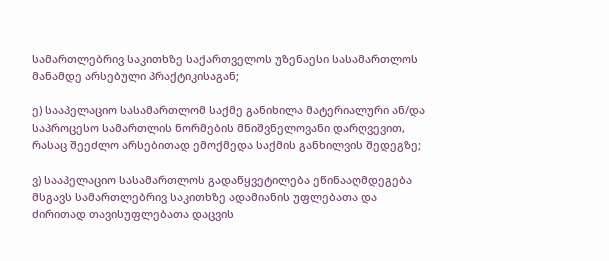სამართლებრივ საკითხზე საქართველოს უზენაესი სასამართლოს მანამდე არსებული პრაქტიკისაგან;

ე) სააპელაციო სასამართლომ საქმე განიხილა მატერიალური ან/და საპროცესო სამართლის ნორმების მნიშვნელოვანი დარღვევით, რასაც შეეძლო არსებითად ემოქმედა საქმის განხილვის შედეგზე;

ვ) სააპელაციო სასამართლოს გადაწყვეტილება ეწინააღმდეგება მსგავს სამართლებრივ საკითხზე ადამიანის უფლებათა და ძირითად თავისუფლებათა დაცვის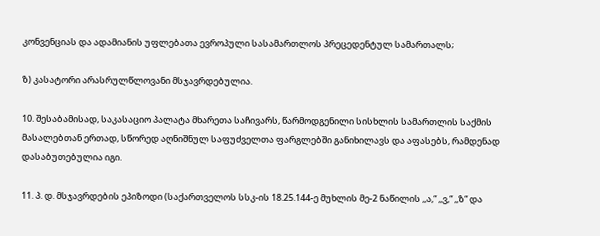კონვენციას და ადამიანის უფლებათა ევროპული სასამართლოს პრეცედენტულ სამართალს;

ზ) კასატორი არასრულწლოვანი მსჯავრდებულია.

10. შესაბამისად, საკასაციო პალატა მხარეთა საჩივარს, წარმოდგენილი სისხლის სამართლის საქმის მასალებთან ერთად, სწორედ აღნიშნულ საფუძველთა ფარგლებში განიხილავს და აფასებს, რამდენად დასაბუთებულია იგი.

11. პ. დ. მსჯავრდების ეპიზოდი (საქართველოს სსკ-ის 18.25.144-ე მუხლის მე-2 ნაწილის ,,ა,“ ,,ვ,“ ,,ზ“ და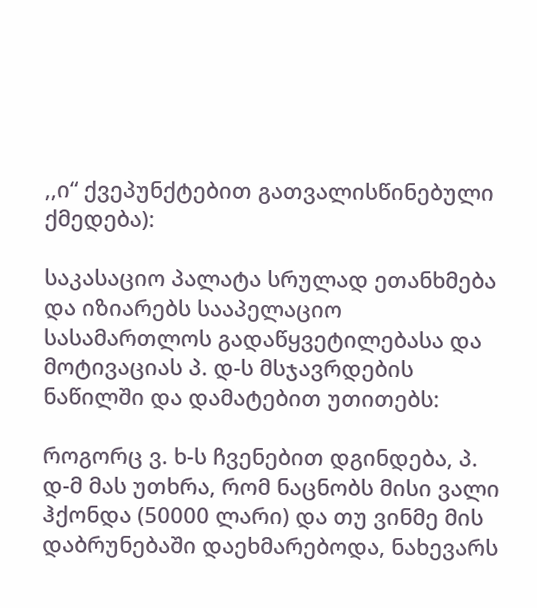,,ი“ ქვეპუნქტებით გათვალისწინებული ქმედება):

საკასაციო პალატა სრულად ეთანხმება და იზიარებს სააპელაციო სასამართლოს გადაწყვეტილებასა და მოტივაციას პ. დ-ს მსჯავრდების ნაწილში და დამატებით უთითებს:

როგორც ვ. ხ-ს ჩვენებით დგინდება, პ. დ-მ მას უთხრა, რომ ნაცნობს მისი ვალი ჰქონდა (50000 ლარი) და თუ ვინმე მის დაბრუნებაში დაეხმარებოდა, ნახევარს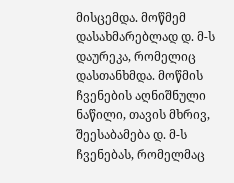მისცემდა. მოწმემ დასახმარებლად დ. მ-ს დაურეკა, რომელიც დასთანხმდა. მოწმის ჩვენების აღნიშნული ნაწილი, თავის მხრივ, შეესაბამება დ. მ-ს ჩვენებას, რომელმაც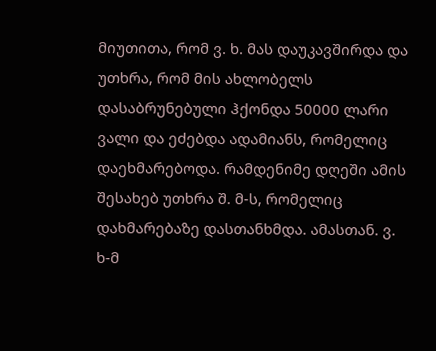მიუთითა, რომ ვ. ხ. მას დაუკავშირდა და უთხრა, რომ მის ახლობელს დასაბრუნებული ჰქონდა 50000 ლარი ვალი და ეძებდა ადამიანს, რომელიც დაეხმარებოდა. რამდენიმე დღეში ამის შესახებ უთხრა შ. მ-ს, რომელიც დახმარებაზე დასთანხმდა. ამასთან. ვ. ხ-მ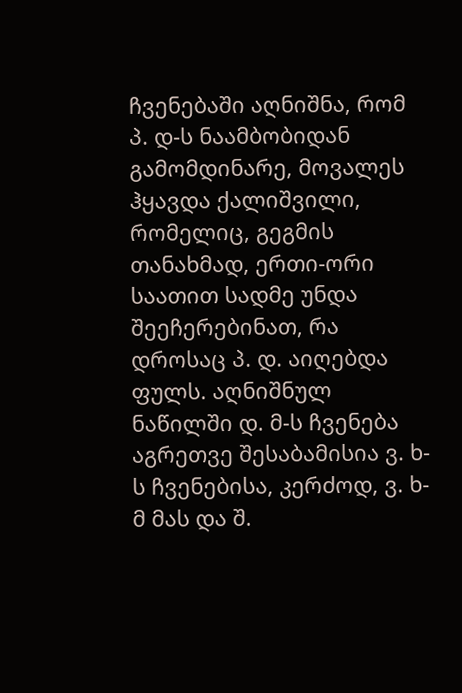ჩვენებაში აღნიშნა, რომ პ. დ-ს ნაამბობიდან გამომდინარე, მოვალეს ჰყავდა ქალიშვილი, რომელიც, გეგმის თანახმად, ერთი-ორი საათით სადმე უნდა შეეჩერებინათ, რა დროსაც პ. დ. აიღებდა ფულს. აღნიშნულ ნაწილში დ. მ-ს ჩვენება აგრეთვე შესაბამისია ვ. ხ-ს ჩვენებისა, კერძოდ, ვ. ხ-მ მას და შ.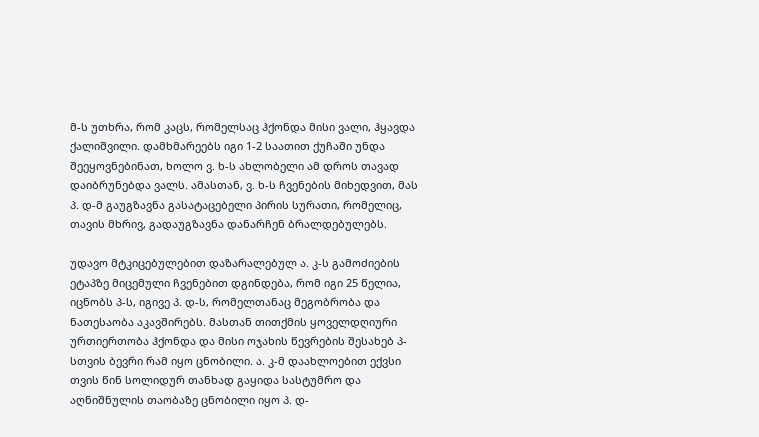მ-ს უთხრა, რომ კაცს, რომელსაც ჰქონდა მისი ვალი, ჰყავდა ქალიშვილი. დამხმარეებს იგი 1-2 საათით ქუჩაში უნდა შეეყოვნებინათ, ხოლო ვ. ხ-ს ახლობელი ამ დროს თავად დაიბრუნებდა ვალს. ამასთან, ვ. ხ-ს ჩვენების მიხედვით, მას პ. დ-მ გაუგზავნა გასატაცებელი პირის სურათი, რომელიც, თავის მხრივ, გადაუგზავნა დანარჩენ ბრალდებულებს.

უდავო მტკიცებულებით დაზარალებულ ა. კ-ს გამოძიების ეტაპზე მიცემული ჩვენებით დგინდება, რომ იგი 25 წელია, იცნობს პ-ს, იგივე პ. დ-ს, რომელთანაც მეგობრობა და ნათესაობა აკავშირებს. მასთან თითქმის ყოველდღიური ურთიერთობა ჰქონდა და მისი ოჯახის წევრების შესახებ პ-სთვის ბევრი რამ იყო ცნობილი. ა. კ-მ დაახლოებით ექვსი თვის წინ სოლიდურ თანხად გაყიდა სასტუმრო და აღნიშნულის თაობაზე ცნობილი იყო პ. დ-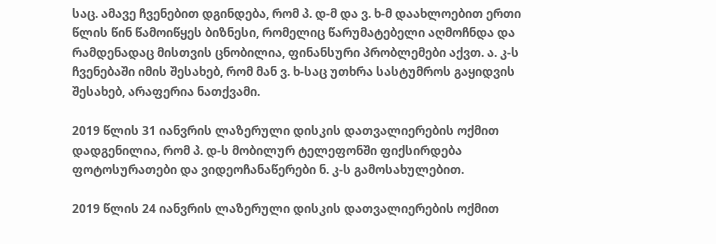საც. ამავე ჩვენებით დგინდება, რომ პ. დ-მ და ვ. ხ-მ დაახლოებით ერთი წლის წინ წამოიწყეს ბიზნესი, რომელიც წარუმატებელი აღმოჩნდა და რამდენადაც მისთვის ცნობილია, ფინანსური პრობლემები აქვთ. ა. კ-ს ჩვენებაში იმის შესახებ, რომ მან ვ. ხ-საც უთხრა სასტუმროს გაყიდვის შესახებ, არაფერია ნათქვამი.

2019 წლის 31 იანვრის ლაზერული დისკის დათვალიერების ოქმით დადგენილია, რომ პ. დ-ს მობილურ ტელეფონში ფიქსირდება ფოტოსურათები და ვიდეოჩანაწერები ნ. კ-ს გამოსახულებით.

2019 წლის 24 იანვრის ლაზერული დისკის დათვალიერების ოქმით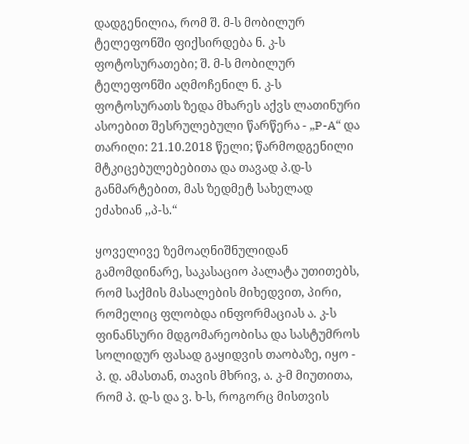დადგენილია, რომ შ. მ-ს მობილურ ტელეფონში ფიქსირდება ნ. კ-ს ფოტოსურათები; შ. მ-ს მობილურ ტელეფონში აღმოჩენილ ნ. კ-ს ფოტოსურათს ზედა მხარეს აქვს ლათინური ასოებით შესრულებული წარწერა - „P-A“ და თარიღი: 21.10.2018 წელი; წარმოდგენილი მტკიცებულებებითა და თავად პ.დ-ს განმარტებით, მას ზედმეტ სახელად ეძახიან ,,პ-ს.“

ყოველივე ზემოაღნიშნულიდან გამომდინარე, საკასაციო პალატა უთითებს, რომ საქმის მასალების მიხედვით, პირი, რომელიც ფლობდა ინფორმაციას ა. კ-ს ფინანსური მდგომარეობისა და სასტუმროს სოლიდურ ფასად გაყიდვის თაობაზე, იყო - პ. დ. ამასთან, თავის მხრივ, ა. კ-მ მიუთითა, რომ პ. დ-ს და ვ. ხ-ს, როგორც მისთვის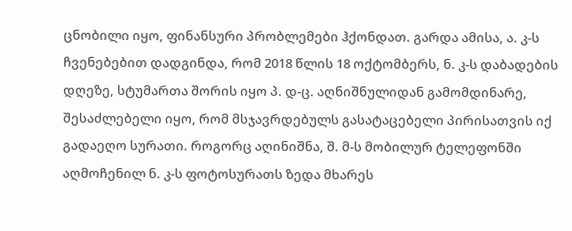ცნობილი იყო, ფინანსური პრობლემები ჰქონდათ. გარდა ამისა, ა. კ-ს ჩვენებებით დადგინდა, რომ 2018 წლის 18 ოქტომბერს, ნ. კ-ს დაბადების დღეზე, სტუმართა შორის იყო პ. დ-ც. აღნიშნულიდან გამომდინარე, შესაძლებელი იყო, რომ მსჯავრდებულს გასატაცებელი პირისათვის იქ გადაეღო სურათი. როგორც აღინიშნა, შ. მ-ს მობილურ ტელეფონში აღმოჩენილ ნ. კ-ს ფოტოსურათს ზედა მხარეს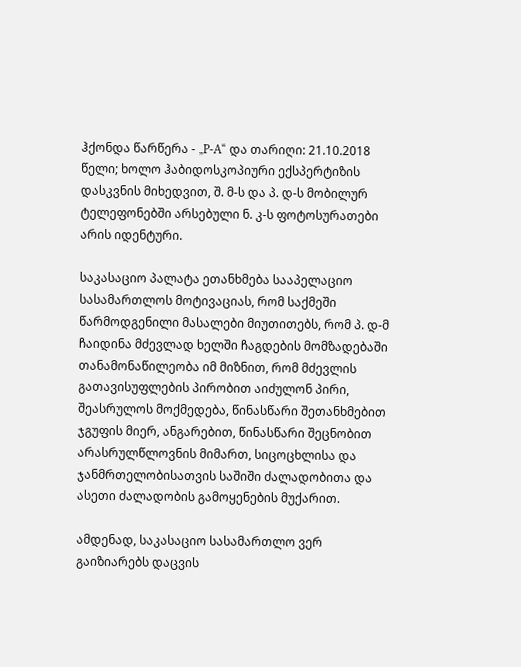ჰქონდა წარწერა - „P-A“ და თარიღი: 21.10.2018 წელი; ხოლო ჰაბიდოსკოპიური ექსპერტიზის დასკვნის მიხედვით, შ. მ-ს და პ. დ-ს მობილურ ტელეფონებში არსებული ნ. კ-ს ფოტოსურათები არის იდენტური.

საკასაციო პალატა ეთანხმება სააპელაციო სასამართლოს მოტივაციას, რომ საქმეში წარმოდგენილი მასალები მიუთითებს, რომ პ. დ-მ ჩაიდინა მძევლად ხელში ჩაგდების მომზადებაში თანამონაწილეობა იმ მიზნით, რომ მძევლის გათავისუფლების პირობით აიძულონ პირი, შეასრულოს მოქმედება, წინასწარი შეთანხმებით ჯგუფის მიერ, ანგარებით, წინასწარი შეცნობით არასრულწლოვნის მიმართ, სიცოცხლისა და ჯანმრთელობისათვის საშიში ძალადობითა და ასეთი ძალადობის გამოყენების მუქარით.

ამდენად, საკასაციო სასამართლო ვერ გაიზიარებს დაცვის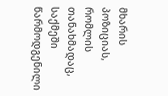მხარის პოზიციას, რომლის თანახმადაც, საქმეში წარმოდგენილი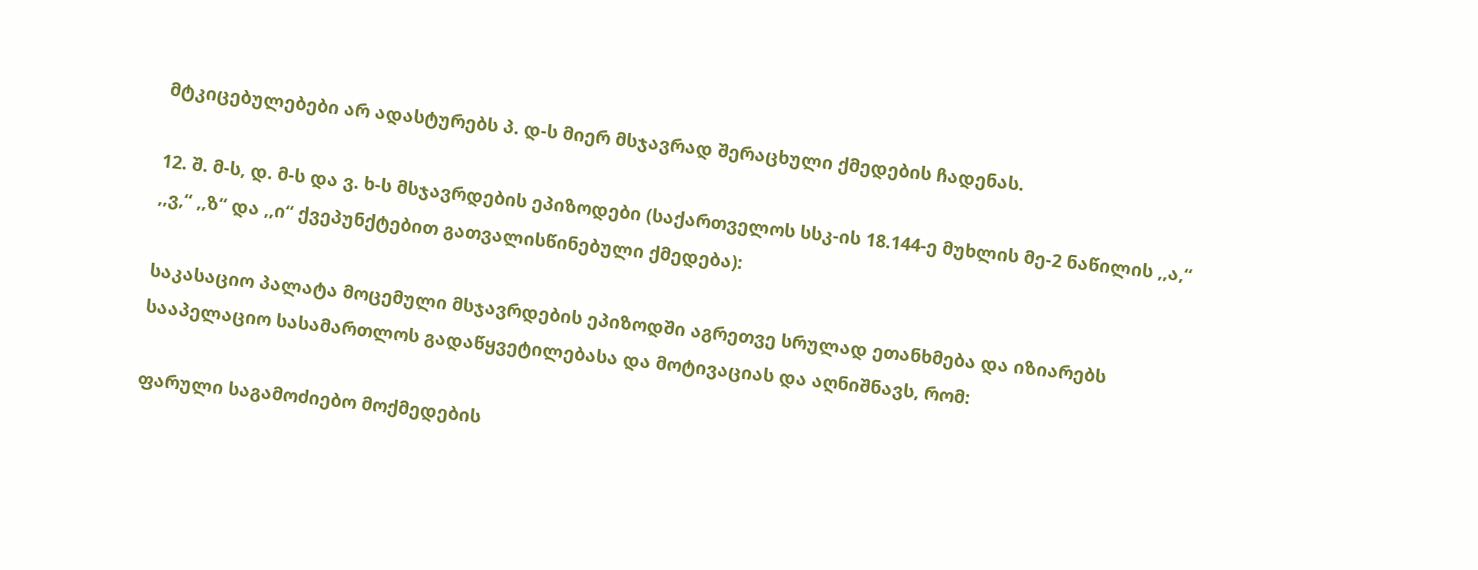მტკიცებულებები არ ადასტურებს პ. დ-ს მიერ მსჯავრად შერაცხული ქმედების ჩადენას.

12. შ. მ-ს, დ. მ-ს და ვ. ხ-ს მსჯავრდების ეპიზოდები (საქართველოს სსკ-ის 18.144-ე მუხლის მე-2 ნაწილის ,,ა,“ ,,ვ,“ ,,ზ“ და ,,ი“ ქვეპუნქტებით გათვალისწინებული ქმედება):

საკასაციო პალატა მოცემული მსჯავრდების ეპიზოდში აგრეთვე სრულად ეთანხმება და იზიარებს სააპელაციო სასამართლოს გადაწყვეტილებასა და მოტივაციას და აღნიშნავს, რომ:

ფარული საგამოძიებო მოქმედების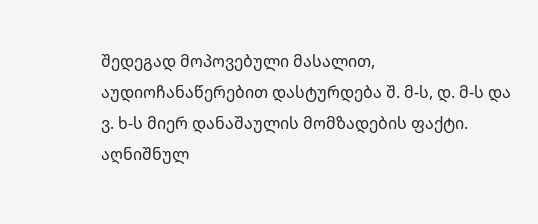შედეგად მოპოვებული მასალით, აუდიოჩანაწერებით დასტურდება შ. მ-ს, დ. მ-ს და ვ. ხ-ს მიერ დანაშაულის მომზადების ფაქტი. აღნიშნულ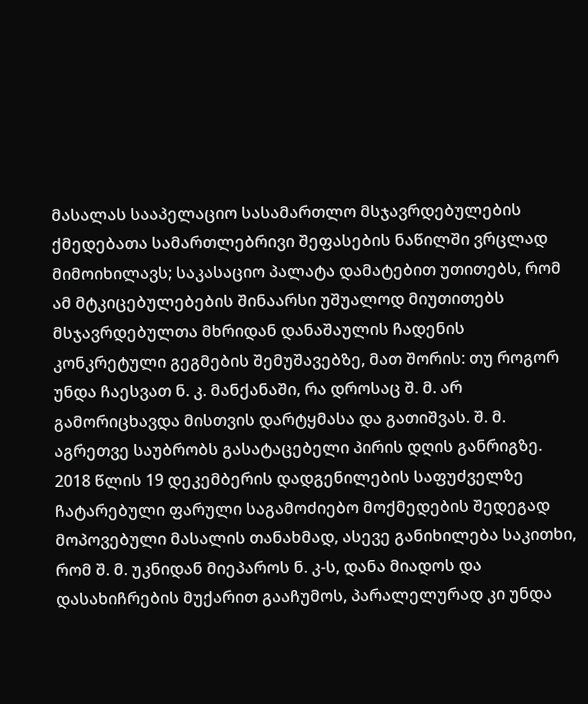მასალას სააპელაციო სასამართლო მსჯავრდებულების ქმედებათა სამართლებრივი შეფასების ნაწილში ვრცლად მიმოიხილავს; საკასაციო პალატა დამატებით უთითებს, რომ ამ მტკიცებულებების შინაარსი უშუალოდ მიუთითებს მსჯავრდებულთა მხრიდან დანაშაულის ჩადენის კონკრეტული გეგმების შემუშავებზე, მათ შორის: თუ როგორ უნდა ჩაესვათ ნ. კ. მანქანაში, რა დროსაც შ. მ. არ გამორიცხავდა მისთვის დარტყმასა და გათიშვას. შ. მ. აგრეთვე საუბრობს გასატაცებელი პირის დღის განრიგზე. 2018 წლის 19 დეკემბერის დადგენილების საფუძველზე ჩატარებული ფარული საგამოძიებო მოქმედების შედეგად მოპოვებული მასალის თანახმად, ასევე განიხილება საკითხი, რომ შ. მ. უკნიდან მიეპაროს ნ. კ-ს, დანა მიადოს და დასახიჩრების მუქარით გააჩუმოს, პარალელურად კი უნდა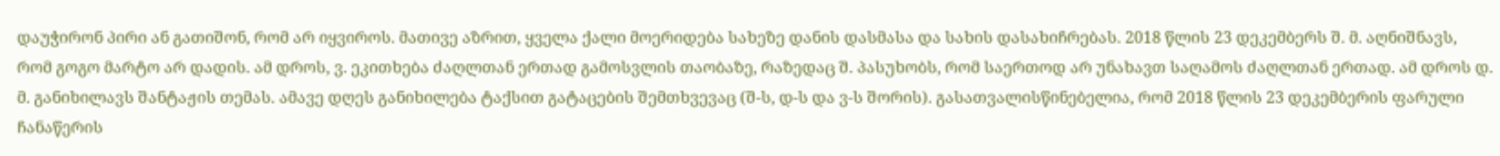დაუჭირონ პირი ან გათიშონ, რომ არ იყვიროს. მათივე აზრით, ყველა ქალი მოერიდება სახეზე დანის დასმასა და სახის დასახიჩრებას. 2018 წლის 23 დეკემბერს შ. მ. აღნიშნავს, რომ გოგო მარტო არ დადის. ამ დროს, ვ. ეკითხება ძაღლთან ერთად გამოსვლის თაობაზე, რაზედაც შ. პასუხობს, რომ საერთოდ არ უნახავთ საღამოს ძაღლთან ერთად. ამ დროს დ. მ. განიხილავს შანტაჟის თემას. ამავე დღეს განიხილება ტაქსით გატაცების შემთხვევაც (შ-ს, დ-ს და ვ-ს შორის). გასათვალისწინებელია, რომ 2018 წლის 23 დეკემბერის ფარული ჩანაწერის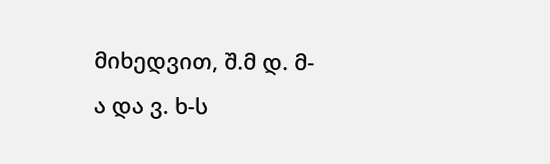მიხედვით, შ.მ დ. მ-ა და ვ. ხ-ს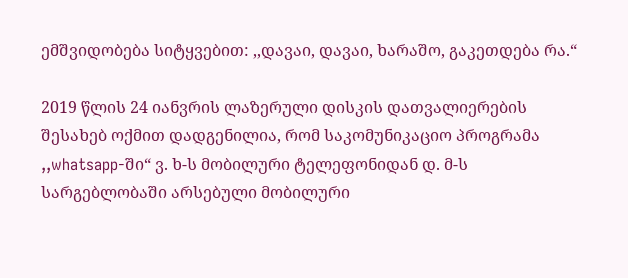ემშვიდობება სიტყვებით: ,,დავაი, დავაი, ხარაშო, გაკეთდება რა.“

2019 წლის 24 იანვრის ლაზერული დისკის დათვალიერების შესახებ ოქმით დადგენილია, რომ საკომუნიკაციო პროგრამა ,,whatsapp-ში“ ვ. ხ-ს მობილური ტელეფონიდან დ. მ-ს სარგებლობაში არსებული მობილური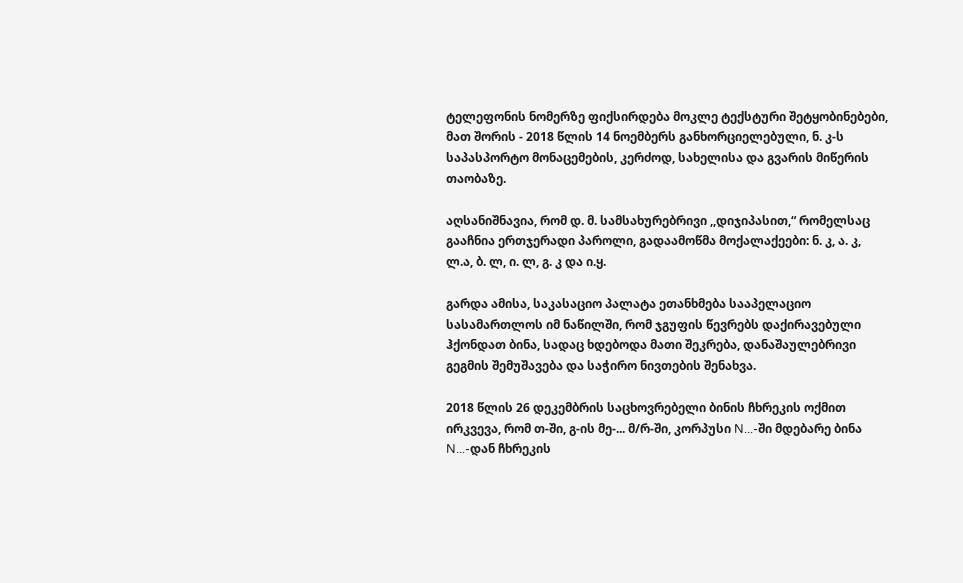ტელეფონის ნომერზე ფიქსირდება მოკლე ტექსტური შეტყობინებები, მათ შორის - 2018 წლის 14 ნოემბერს განხორციელებული, ნ. კ-ს საპასპორტო მონაცემების, კერძოდ, სახელისა და გვარის მიწერის თაობაზე.

აღსანიშნავია, რომ დ. მ. სამსახურებრივი ,,დიჯიპასით,“ რომელსაც გააჩნია ერთჯერადი პაროლი, გადაამოწმა მოქალაქეები: ნ. კ, ა. კ, ლ.ა, ბ. ლ, ი. ლ, გ. კ და ი.ყ.

გარდა ამისა, საკასაციო პალატა ეთანხმება სააპელაციო სასამართლოს იმ ნაწილში, რომ ჯგუფის წევრებს დაქირავებული ჰქონდათ ბინა, სადაც ხდებოდა მათი შეკრება, დანაშაულებრივი გეგმის შემუშავება და საჭირო ნივთების შენახვა.

2018 წლის 26 დეკემბრის საცხოვრებელი ბინის ჩხრეკის ოქმით ირკვევა, რომ თ-ში, გ-ის მე-... მ/რ-ში, კორპუსი N...-ში მდებარე ბინა N...-დან ჩხრეკის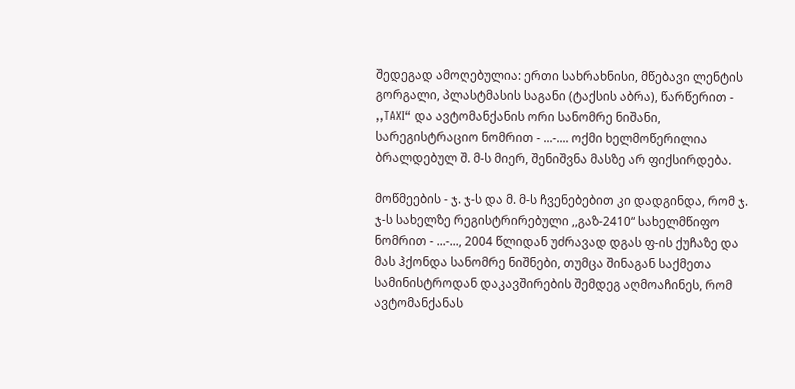შედეგად ამოღებულია: ერთი სახრახნისი, მწებავი ლენტის გორგალი, პლასტმასის საგანი (ტაქსის აბრა), წარწერით - ,,TAXI“ და ავტომანქანის ორი სანომრე ნიშანი, სარეგისტრაციო ნომრით - ...-.... ოქმი ხელმოწერილია ბრალდებულ შ. მ-ს მიერ, შენიშვნა მასზე არ ფიქსირდება.

მოწმეების - ჯ. ჯ-ს და მ. მ-ს ჩვენებებით კი დადგინდა, რომ ჯ. ჯ-ს სახელზე რეგისტრირებული ,,გაზ-2410“ სახელმწიფო ნომრით - ...-..., 2004 წლიდან უძრავად დგას ფ-ის ქუჩაზე და მას ჰქონდა სანომრე ნიშნები, თუმცა შინაგან საქმეთა სამინისტროდან დაკავშირების შემდეგ აღმოაჩინეს, რომ ავტომანქანას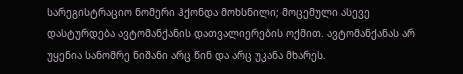სარეგისტრაციო ნომერი ჰქონდა მოხსნილი; მოცემული ასევე დასტურდება ავტომანქანის დათვალიერების ოქმით. ავტომანქანას არ უყენია სანომრე ნიშანი არც წინ და არც უკანა მხარეს.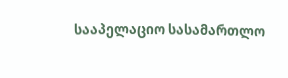სააპელაციო სასამართლო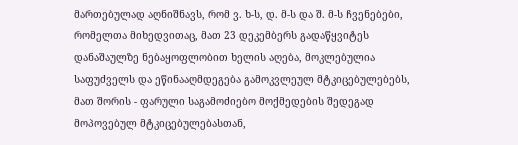მართებულად აღნიშნავს, რომ ვ. ხ-ს, დ. მ-ს და შ. მ-ს ჩვენებები, რომელთა მიხედვითაც, მათ 23 დეკემბერს გადაწყვიტეს დანაშაულზე ნებაყოფლობით ხელის აღება, მოკლებულია საფუძველს და ეწინააღმდეგება გამოკვლეულ მტკიცებულებებს, მათ შორის - ფარული საგამოძიებო მოქმედების შედეგად მოპოვებულ მტკიცებულებასთან,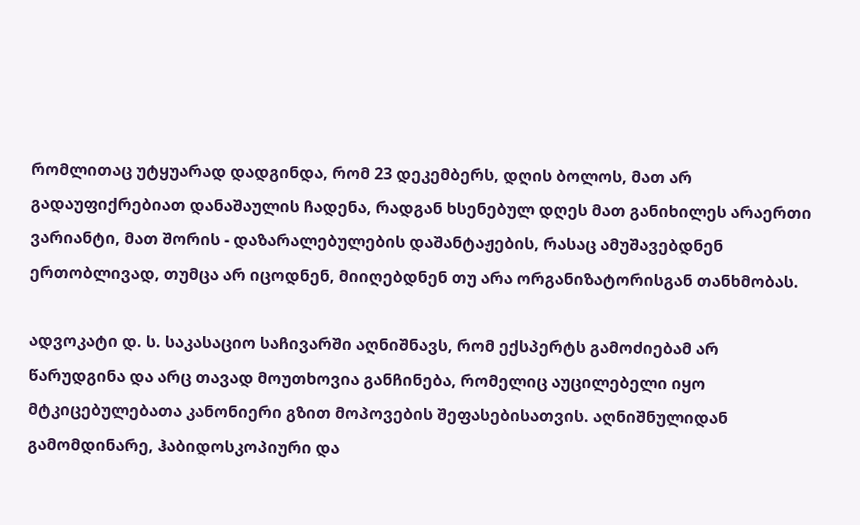რომლითაც უტყუარად დადგინდა, რომ 23 დეკემბერს, დღის ბოლოს, მათ არ გადაუფიქრებიათ დანაშაულის ჩადენა, რადგან ხსენებულ დღეს მათ განიხილეს არაერთი ვარიანტი, მათ შორის - დაზარალებულების დაშანტაჟების, რასაც ამუშავებდნენ ერთობლივად, თუმცა არ იცოდნენ, მიიღებდნენ თუ არა ორგანიზატორისგან თანხმობას.

ადვოკატი დ. ს. საკასაციო საჩივარში აღნიშნავს, რომ ექსპერტს გამოძიებამ არ წარუდგინა და არც თავად მოუთხოვია განჩინება, რომელიც აუცილებელი იყო მტკიცებულებათა კანონიერი გზით მოპოვების შეფასებისათვის. აღნიშნულიდან გამომდინარე, ჰაბიდოსკოპიური და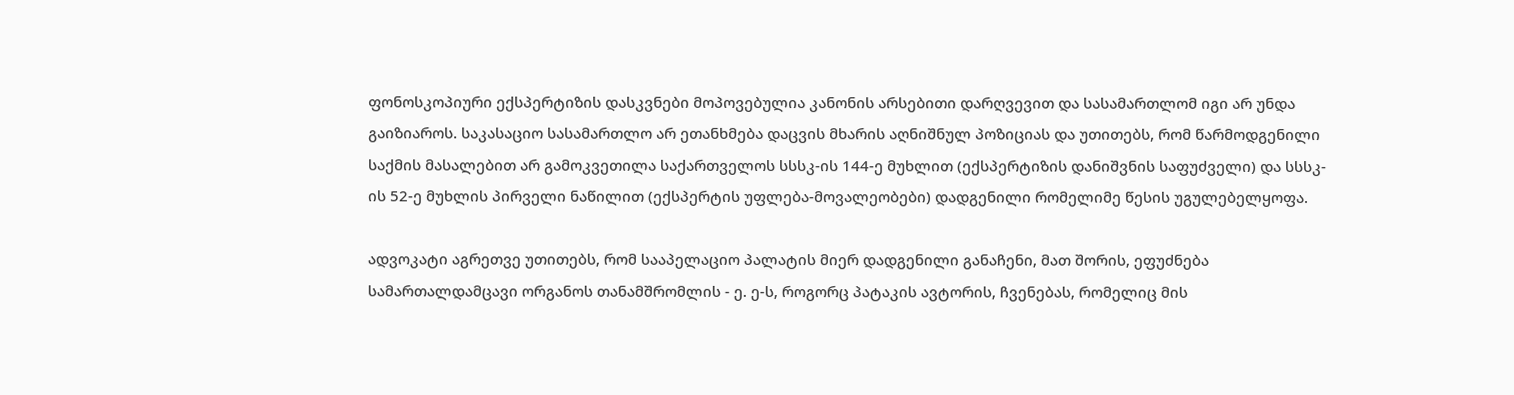ფონოსკოპიური ექსპერტიზის დასკვნები მოპოვებულია კანონის არსებითი დარღვევით და სასამართლომ იგი არ უნდა გაიზიაროს. საკასაციო სასამართლო არ ეთანხმება დაცვის მხარის აღნიშნულ პოზიციას და უთითებს, რომ წარმოდგენილი საქმის მასალებით არ გამოკვეთილა საქართველოს სსსკ-ის 144-ე მუხლით (ექსპერტიზის დანიშვნის საფუძველი) და სსსკ-ის 52-ე მუხლის პირველი ნაწილით (ექსპერტის უფლება-მოვალეობები) დადგენილი რომელიმე წესის უგულებელყოფა.

ადვოკატი აგრეთვე უთითებს, რომ სააპელაციო პალატის მიერ დადგენილი განაჩენი, მათ შორის, ეფუძნება სამართალდამცავი ორგანოს თანამშრომლის - ე. ე-ს, როგორც პატაკის ავტორის, ჩვენებას, რომელიც მის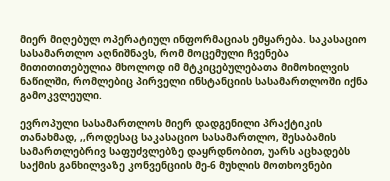მიერ მიღებულ ოპერატიულ ინფორმაციას ემყარება. საკასაციო სასამართლო აღნიშნავს, რომ მოცემული ჩვენება მითითითებულია მხოლოდ იმ მტკიცებულებათა მიმოხილვის ნაწილში, რომლებიც პირველი ინსტანციის სასამართლოში იქნა გამოკვლეული.

ევროპული სასამართლოს მიერ დადგენილი პრაქტიკის თანახმად, ,,როდესაც საკასაციო სასამართლო, შესაბამის სამართლებრივ საფუძვლებზე დაყრდნობით, უარს აცხადებს საქმის განხილვაზე კონვენციის მე-6 მუხლის მოთხოვნები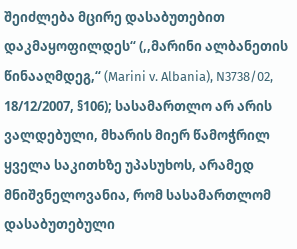შეიძლება მცირე დასაბუთებით დაკმაყოფილდეს“ (,,მარინი ალბანეთის წინააღმდეგ,“ (Marini v. Albania), N3738/02, 18/12/2007, §106); სასამართლო არ არის ვალდებული, მხარის მიერ წამოჭრილ ყველა საკითხზე უპასუხოს, არამედ მნიშვნელოვანია, რომ სასამართლომ დასაბუთებული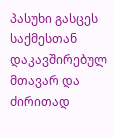პასუხი გასცეს საქმესთან დაკავშირებულ მთავარ და ძირითად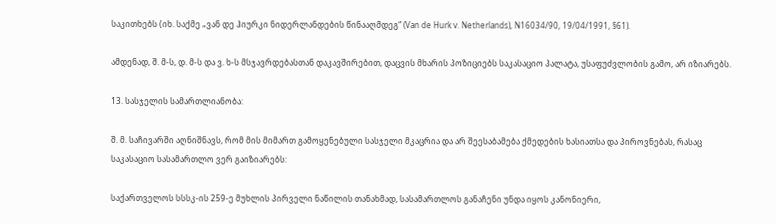საკითხებს (იხ. საქმე „ვან დე ჰიურკი ნიდერლანდების წინააღმდეგ“ (Van de Hurk v. Netherlands), N16034/90, 19/04/1991, §61).

ამდენად, შ. მ-ს, დ. მ-ს და ვ. ხ-ს მსჯავრდებასთან დაკავშირებით, დაცვის მხარის პოზიციებს საკასაციო პალატა, უსაფუძვლობის გამო, არ იზიარებს.

13. სასჯელის სამართლიანობა:

შ. მ. საჩივარში აღნიშნავს, რომ მის მიმართ გამოყენებული სასჯელი მკაცრია და არ შეესაბამება ქმედების ხასიათსა და პიროვნებას, რასაც საკასაციო სასამართლო ვერ გაიზიარებს:

საქართველოს სსსკ-ის 259-ე მუხლის პირველი ნაწილის თანახმად, სასამართლოს განაჩენი უნდა იყოს კანონიერი,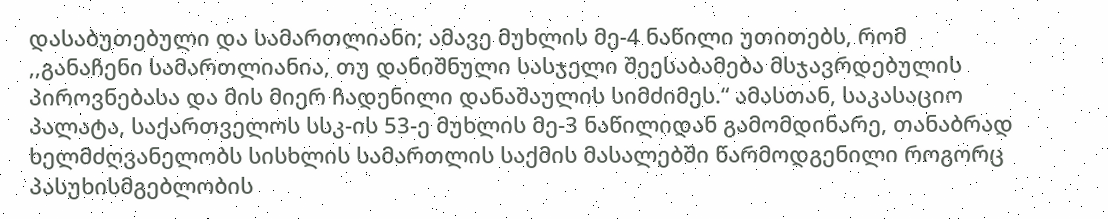დასაბუთებული და სამართლიანი; ამავე მუხლის მე-4 ნაწილი უთითებს, რომ ,,განაჩენი სამართლიანია, თუ დანიშნული სასჯელი შეესაბამება მსჯავრდებულის პიროვნებასა და მის მიერ ჩადენილი დანაშაულის სიმძიმეს.“ ამასთან, საკასაციო პალატა, საქართველოს სსკ-ის 53-ე მუხლის მე-3 ნაწილიდან გამომდინარე, თანაბრად ხელმძღვანელობს სისხლის სამართლის საქმის მასალებში წარმოდგენილი როგორც პასუხისმგებლობის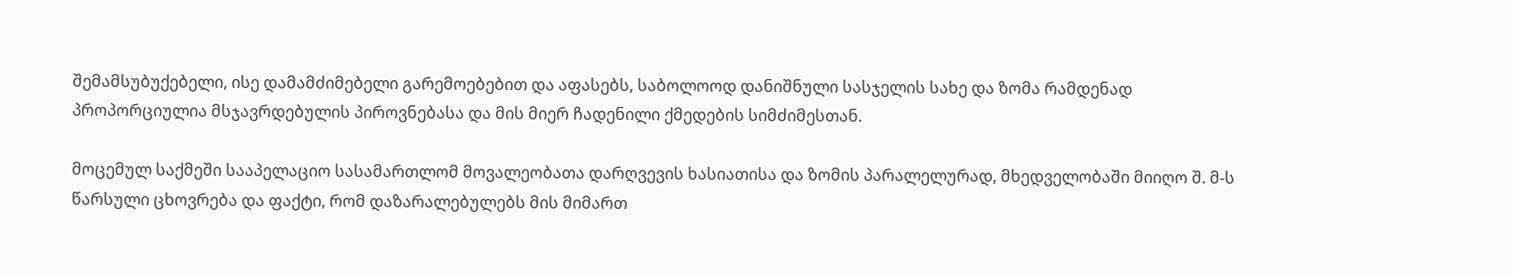შემამსუბუქებელი, ისე დამამძიმებელი გარემოებებით და აფასებს, საბოლოოდ დანიშნული სასჯელის სახე და ზომა რამდენად პროპორციულია მსჯავრდებულის პიროვნებასა და მის მიერ ჩადენილი ქმედების სიმძიმესთან.

მოცემულ საქმეში სააპელაციო სასამართლომ მოვალეობათა დარღვევის ხასიათისა და ზომის პარალელურად, მხედველობაში მიიღო შ. მ-ს წარსული ცხოვრება და ფაქტი, რომ დაზარალებულებს მის მიმართ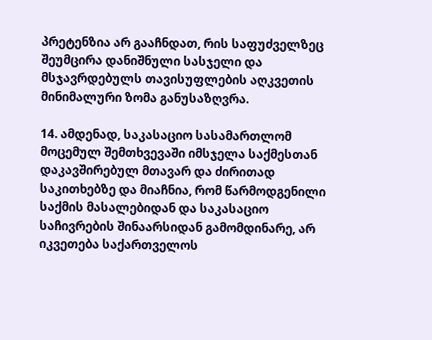პრეტენზია არ გააჩნდათ, რის საფუძველზეც შეუმცირა დანიშნული სასჯელი და მსჯავრდებულს თავისუფლების აღკვეთის მინიმალური ზომა განუსაზღვრა.

14. ამდენად, საკასაციო სასამართლომ მოცემულ შემთხვევაში იმსჯელა საქმესთან დაკავშირებულ მთავარ და ძირითად საკითხებზე და მიაჩნია, რომ წარმოდგენილი საქმის მასალებიდან და საკასაციო საჩივრების შინაარსიდან გამომდინარე, არ იკვეთება საქართველოს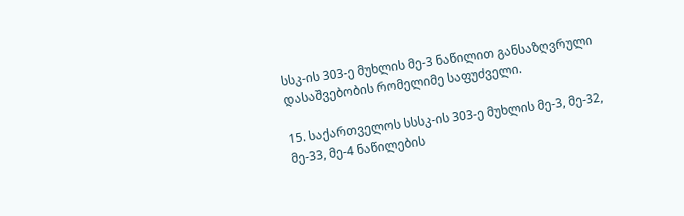სსკ-ის 303-ე მუხლის მე-3 ნაწილით განსაზღვრული დასაშვებობის რომელიმე საფუძველი.

15. საქართველოს სსსკ-ის 303-ე მუხლის მე-3, მე-32, მე-33, მე-4 ნაწილების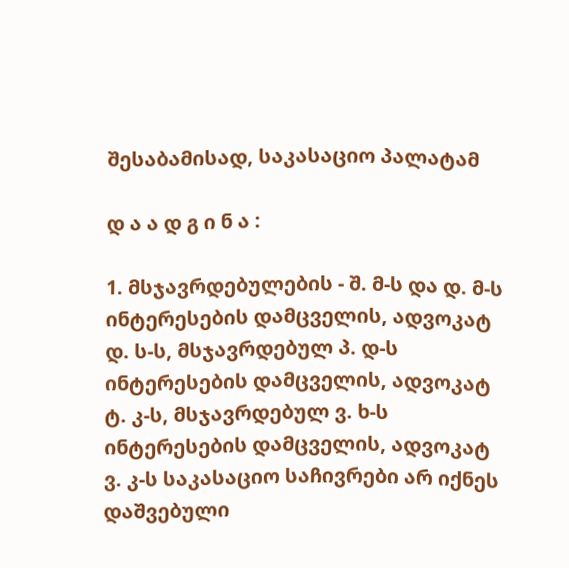შესაბამისად, საკასაციო პალატამ

დ ა ა დ გ ი ნ ა :

1. მსჯავრდებულების - შ. მ-ს და დ. მ-ს ინტერესების დამცველის, ადვოკატ დ. ს-ს, მსჯავრდებულ პ. დ-ს ინტერესების დამცველის, ადვოკატ ტ. კ-ს, მსჯავრდებულ ვ. ხ-ს ინტერესების დამცველის, ადვოკატ ვ. კ-ს საკასაციო საჩივრები არ იქნეს დაშვებული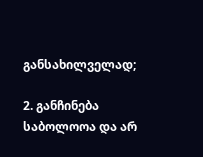განსახილველად;

2. განჩინება საბოლოოა და არ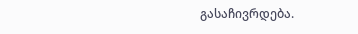გასაჩივრდება.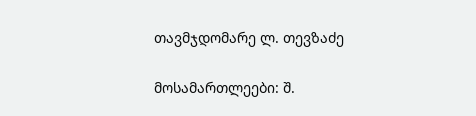თავმჯდომარე ლ. თევზაძე

მოსამართლეები: შ.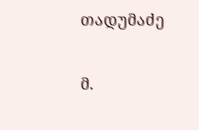თადუმაძე

მ.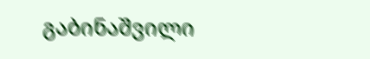გაბინაშვილი